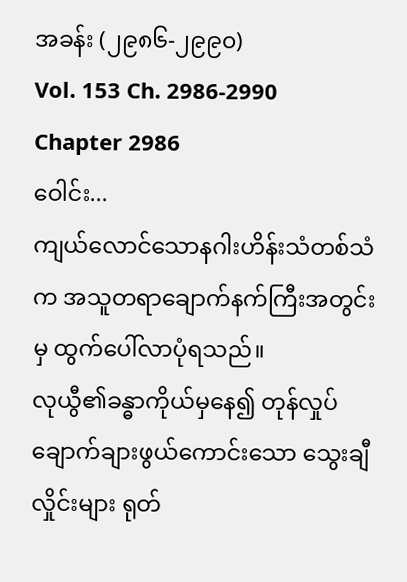အခန်း (၂၉၈၆-၂၉၉၀)
Vol. 153 Ch. 2986-2990
Chapter 2986
ဝေါင်း...
ကျယ်လောင်သောနဂါးဟိန်းသံတစ်သံက အသူတရာချောက်နက်ကြီးအတွင်းမှ ထွက်ပေါ်လာပုံရသည်။
လုယွီ၏ခန္ဓာကိုယ်မှနေ၍ တုန်လှုပ်ချောက်ချားဖွယ်ကောင်းသော သွေးချီလှိုင်းများ ရုတ်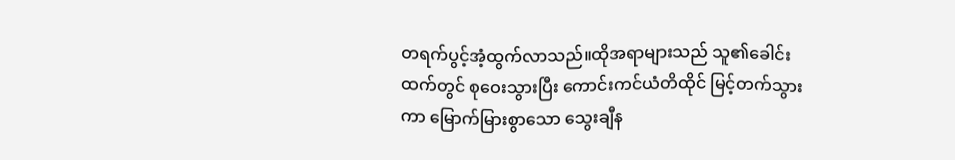တရက်ပွင့်အံ့ထွက်လာသည်။ထိုအရာများသည် သူ၏ခေါင်းထက်တွင် စုဝေးသွားပြီး ကောင်းကင်ယံတိထိုင် မြင့်တက်သွားကာ မြောက်မြားစွာသော သွေးချီန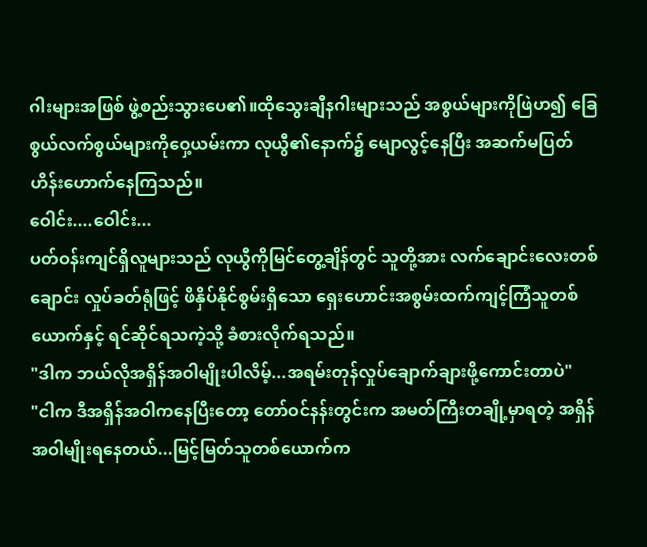ဂါးများအဖြစ် ဖွဲ့စည်းသွားပေ၏။ထိုသွေးချီနဂါးများသည် အစွယ်များကိုဖြဲဟ၍ ခြေစွယ်လက်စွယ်များကိုဝှေ့ယမ်းကာ လုယွီ၏နောက်၌ မျောလွင့်နေပြီး အဆက်မပြတ်ဟိန်းဟောက်နေကြသည်။
ဝေါင်း....ဝေါင်း...
ပတ်ဝန်းကျင်ရှိလူများသည် လုယွီကိုမြင်တွေ့ချိန်တွင် သူတို့အား လက်ချောင်းလေးတစ်ချောင်း လှုပ်ခတ်ရုံဖြင့် ဖိနှိပ်နိုင်စွမ်းရှိသော ရှေးဟောင်းအစွမ်းထက်ကျင့်ကြံသူတစ်ယောက်နှင့် ရင်ဆိုင်ရသကဲ့သို့ ခံစားလိုက်ရသည်။
"ဒါက ဘယ်လိုအရှိန်အဝါမျိုးပါလိမ့်...အရမ်းတုန်လှုပ်ချောက်ချားဖို့ကောင်းတာပဲ"
"ငါက ဒီအရှိန်အဝါကနေပြီးတော့ တော်ဝင်နန်းတွင်းက အမတ်ကြီးတချို့မှာရတဲ့ အရှိန်အဝါမျိုးရနေတယ်...မြင့်မြတ်သူတစ်ယောက်က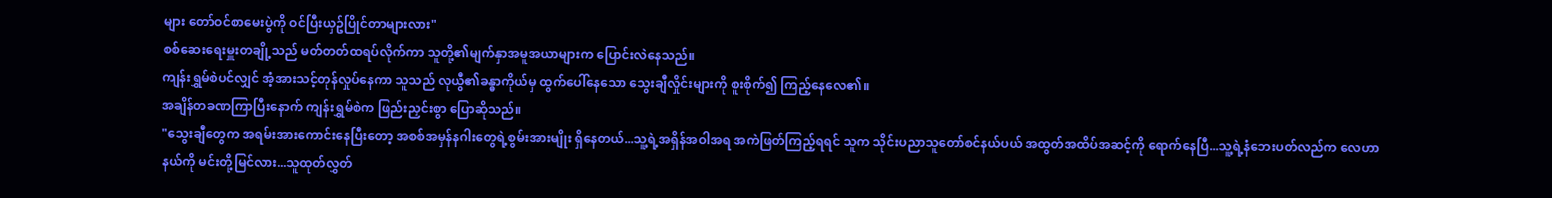များ တော်ဝင်စာမေးပွဲကို ဝင်ပြီးယှဥ်ပြိုင်တာများလား"
စစ်ဆေးရေးမှူးတချို့သည် မတ်တတ်ထရပ်လိုက်ကာ သူတို့၏မျက်နှာအမူအယာများက ပြောင်းလဲနေသည်။
ကျန်းရွှမ်စဲပင်လျှင် အံ့အားသင့်တုန်လှုပ်နေကာ သူသည် လုယွီ၏ခန္ဓာကိုယ်မှ ထွက်ပေါ်နေသော သွေးချီလှိုင်းများကို စူးစိုက်၍ ကြည့်နေလေ၏။
အချိန်တခဏကြာပြီးနောက် ကျန်းရွှမ်စဲက ဖြည်းညှင်းစွာ ပြောဆိုသည်။
"သွေးချီတွေက အရမ်းအားကောင်းနေပြီးတော့ အစစ်အမှန်နဂါးတွေရဲ့စွမ်းအားမျိုး ရှိနေတယ်...သူ့ရဲ့အရှိန်အဝါအရ အကဲဖြတ်ကြည့်ရရင် သူက သိုင်းပညာသူတော်စင်နယ်ပယ် အထွတ်အထိပ်အဆင့်ကို ရောက်နေပြီ...သူ့ရဲ့နံဘေးပတ်လည်က လေဟာနယ်ကို မင်းတို့မြင်လား...သူထုတ်လွှတ်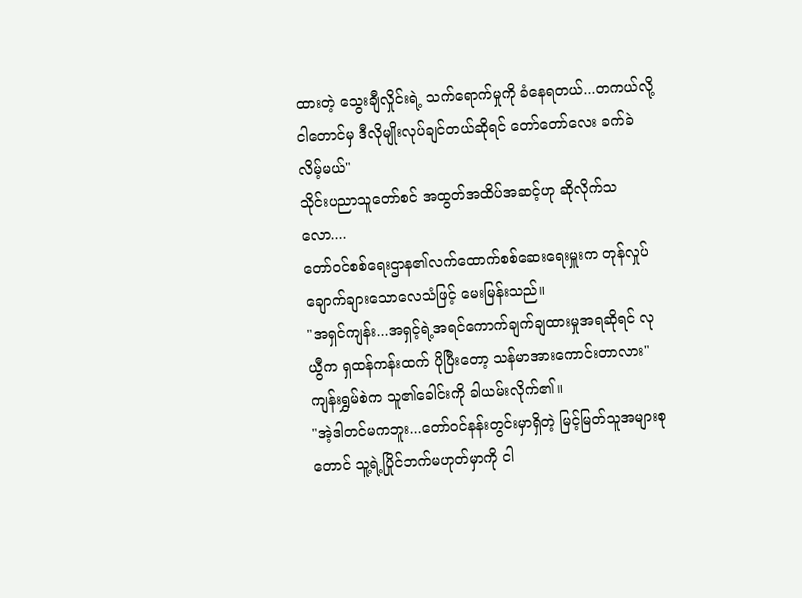ထားတဲ့ သွေးချီလှိုင်းရဲ့ သက်ရောက်မှုကို ခံနေရတယ်...တကယ်လို့ ငါတောင်မှ ဒီလိုမျိုးလုပ်ချင်တယ်ဆိုရင် တော်တော်လေး ခက်ခဲလိမ့်မယ်"
သိုင်းပညာသူတော်စင် အထွတ်အထိပ်အဆင့်ဟု ဆိုလိုက်သလော....
တော်ဝင်စစ်ရေးဌာန၏လက်ထောက်စစ်ဆေးရေးမှူးက တုန်လှုပ်ချောက်ချားသောလေသံဖြင့် မေးမြန်းသည်။
"အရှင်ကျန်း...အရှင့်ရဲ့အရင်ကောက်ချက်ချထားမှုအရဆိုရင် လုယွီက ရှထန်ကန်းထက် ပိုပြီးတော့ သန်မာအားကောင်းတာလား"
ကျန်းရွှမ်စဲက သူ၏ခေါင်းကို ခါယမ်းလိုက်၏။
"အဲ့ဒါတင်မကဘူး...တော်ဝင်နန်းတွင်းမှာရှိတဲ့ မြင့်မြတ်သူအများစုတောင် သူ့ရဲ့ပြိုင်ဘက်မဟုတ်မှာကို ငါ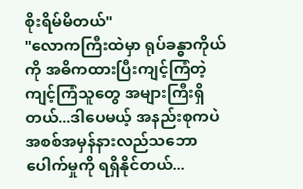စိုးရိမ်မိတယ်"
"လောကကြီးထဲမှာ ရုပ်ခန္ဓာကိုယ်ကို အဓိကထားပြီးကျင့်ကြံတဲ့ ကျင့်ကြံသူတွေ အများကြီးရှိတယ်...ဒါပေမယ့် အနည်းစုကပဲ အစစ်အမှန်နားလည်သဘောပေါက်မှုကို ရရှိနိုင်တယ်...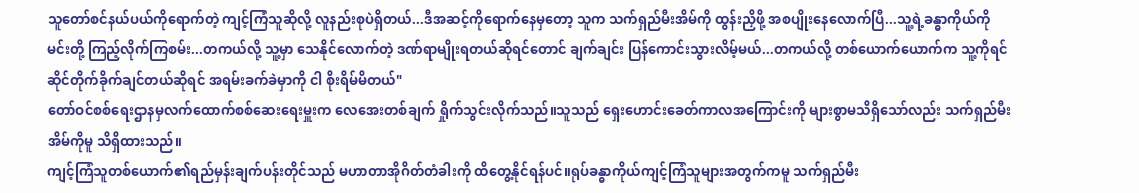သူတော်စင်နယ်ပယ်ကိုရောက်တဲ့ ကျင့်ကြံသူဆိုလို့ လူနည်းစုပဲရှိတယ်...ဒီအဆင့်ကိုရောက်နေမှတော့ သူက သက်ရှည်မီးအိမ်ကို ထွန်းညှိဖို့ အစပျိုးနေလောက်ပြီ...သူ့ရဲ့ခန္ဓာကိုယ်ကို မင်းတို့ ကြည့်လိုက်ကြစမ်း...တကယ်လို့ သူ့မှာ သေနိုင်လောက်တဲ့ ဒဏ်ရာမျိုးရတယ်ဆိုရင်တောင် ချက်ချင်း ပြန်ကောင်းသွားလိမ့်မယ်...တကယ်လို့ တစ်ယောက်ယောက်က သူ့ကိုရင်ဆိုင်တိုက်ခိုက်ချင်တယ်ဆိုရင် အရမ်းခက်ခဲမှာကို ငါ စိုးရိမ်မိတယ်"
တော်ဝင်စစ်ရေးဌာနမှလက်ထောက်စစ်ဆေးရေးမှူးက လေအေးတစ်ချက် ရှိုက်သွင်းလိုက်သည်။သူသည် ရှေးဟောင်းခေတ်ကာလအကြောင်းကို များစွာမသိရှိသော်လည်း သက်ရှည်မီးအိမ်ကိုမူ သိရှိထားသည်။
ကျင့်ကြံသူတစ်ယောက်၏ရည်မှန်းချက်ပန်းတိုင်သည် မဟာတာအိုဂိတ်တံခါးကို ထိတွေ့နိုင်ရန်ပင်။ရုပ်ခန္ဓာကိုယ်ကျင့်ကြံသူများအတွက်ကမူ သက်ရှည်မီး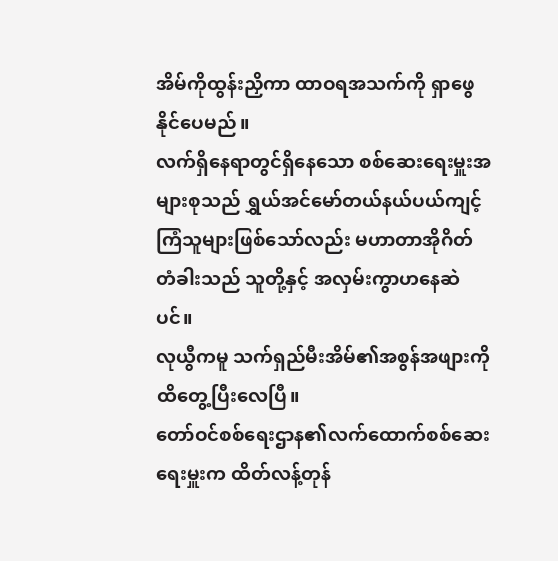အိမ်ကိုထွန်းညှိကာ ထာဝရအသက်ကို ရှာဖွေနိုင်ပေမည်။
လက်ရှိနေရာတွင်ရှိနေသော စစ်ဆေးရေးမှူးအများစုသည် ရွှယ်အင်မော်တယ်နယ်ပယ်ကျင့်ကြံသူများဖြစ်သော်လည်း မဟာတာအိုဂိတ်တံခါးသည် သူတို့နှင့် အလှမ်းကွာဟနေဆဲပင်။
လုယွီကမူ သက်ရှည်မီးအိမ်၏အစွန်အဖျားကို ထိတွေ့ပြီးလေပြီ။
တော်ဝင်စစ်ရေးဌာန၏လက်ထောက်စစ်ဆေးရေးမှူးက ထိတ်လန့်တုန်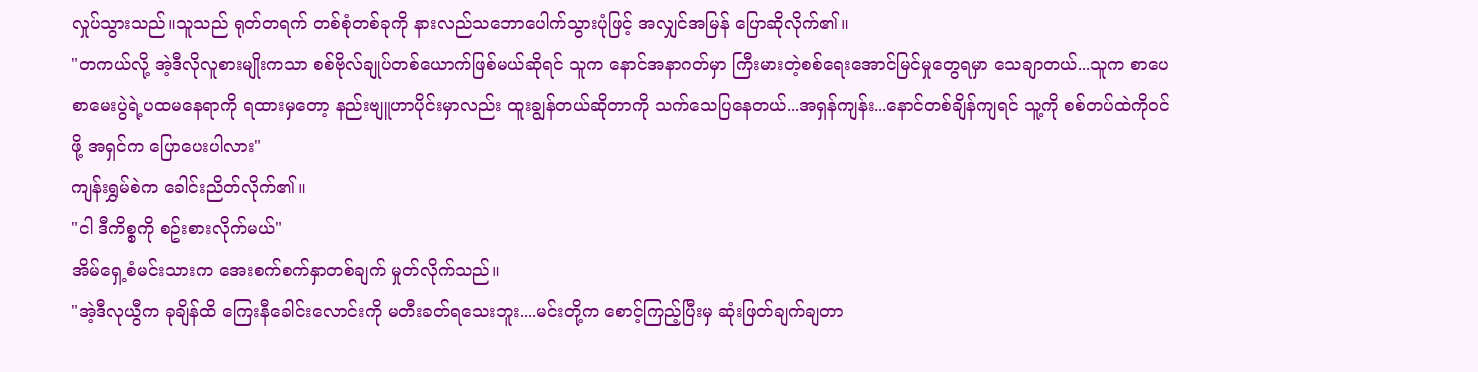လှုပ်သွားသည်။သူသည် ရုတ်တရက် တစ်စုံတစ်ခုကို နားလည်သဘောပေါက်သွားပုံဖြင့် အလျှင်အမြန် ပြောဆိုလိုက်၏။
"တကယ်လို့ အဲ့ဒီလိုလူစားမျိုးကသာ စစ်ဗိုလ်ချုပ်တစ်ယောက်ဖြစ်မယ်ဆိုရင် သူက နောင်အနာဂတ်မှာ ကြီးမားတဲ့စစ်ရေးအောင်မြင်မှုတွေရမှာ သေချာတယ်...သူက စာပေစာမေးပွဲရဲ့ပထမနေရာကို ရထားမှတော့ နည်းဗျူဟာပိုင်းမှာလည်း ထူးချွန်တယ်ဆိုတာကို သက်သေပြနေတယ်...အရှန်ကျန်း...နောင်တစ်ချိန်ကျရင် သူ့ကို စစ်တပ်ထဲကိုဝင်ဖို့ အရှင်က ပြောပေးပါလား"
ကျန်းရွှမ်စဲက ခေါင်းညိတ်လိုက်၏။
"ငါ ဒီကိစ္စကို စဥ်းစားလိုက်မယ်"
အိမ်ရှေ့စံမင်းသားက အေးစက်စက်နှာတစ်ချက် မှုတ်လိုက်သည်။
"အဲ့ဒီလုယွီက ခုချိန်ထိ ကြေးနီခေါင်းလောင်းကို မတီးခတ်ရသေးဘူး....မင်းတို့က စောင့်ကြည့်ပြီးမှ ဆုံးဖြတ်ချက်ချတာ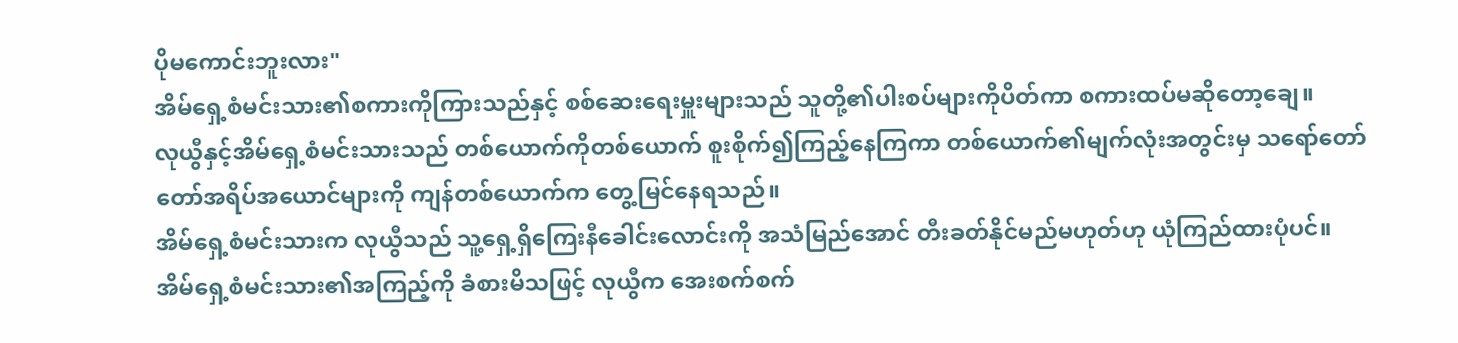ပိုမကောင်းဘူးလား"
အိမ်ရှေ့စံမင်းသား၏စကားကိုကြားသည်နှင့် စစ်ဆေးရေးမှူးများသည် သူတို့၏ပါးစပ်များကိုပိတ်ကာ စကားထပ်မဆိုတော့ချေ။
လုယွီနှင့်အိမ်ရှေ့စံမင်းသားသည် တစ်ယောက်ကိုတစ်ယောက် စူးစိုက်၍ကြည့်နေကြကာ တစ်ယောက်၏မျက်လုံးအတွင်းမှ သရော်တော်တော်အရိပ်အယောင်များကို ကျန်တစ်ယောက်က တွေ့မြင်နေရသည်။
အိမ်ရှေ့စံမင်းသားက လုယွီသည် သူ့ရှေ့ရှိကြေးနီခေါင်းလောင်းကို အသံမြည်အောင် တီးခတ်နိုင်မည်မဟုတ်ဟု ယုံကြည်ထားပုံပင်။
အိမ်ရှေ့စံမင်းသား၏အကြည့်ကို ခံစားမိသဖြင့် လုယွီက အေးစက်စက်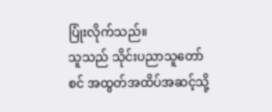ပြုံးလိုက်သည်။
သူသည် သိုင်းပညာသူတော်စင် အထွတ်အထိပ်အဆင့်သို့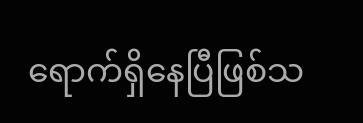ရောက်ရှိနေပြီဖြစ်သ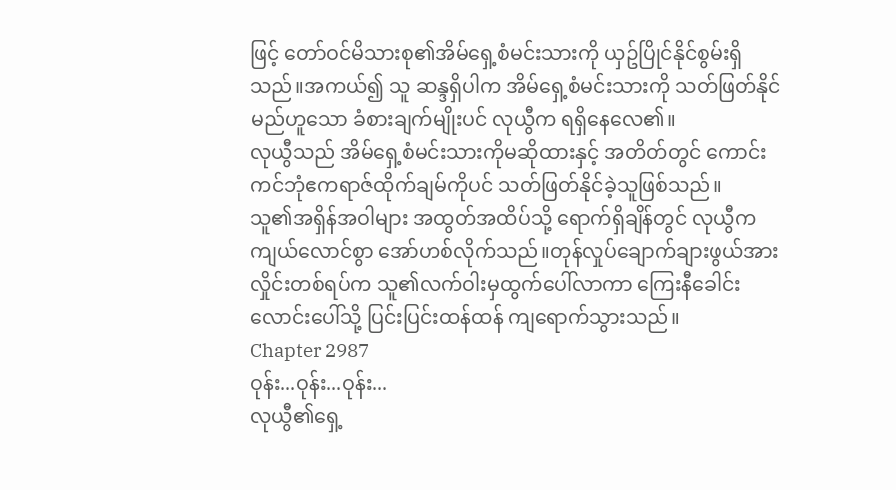ဖြင့် တော်ဝင်မိသားစု၏အိမ်ရှေ့စံမင်းသားကို ယှဥ်ပြိုင်နိုင်စွမ်းရှိသည်။အကယ်၍ သူ ဆန္ဒရှိပါက အိမ်ရှေ့စံမင်းသားကို သတ်ဖြတ်နိုင်မည်ဟူသော ခံစားချက်မျိုးပင် လုယွီက ရရှိနေလေ၏။
လုယွီသည် အိမ်ရှေ့စံမင်းသားကိုမဆိုထားနှင့် အတိတ်တွင် ကောင်းကင်ဘုံဧကရာဇ်ထိုက်ချမ်ကိုပင် သတ်ဖြတ်နိုင်ခဲ့သူဖြစ်သည်။
သူ၏အရှိန်အဝါများ အထွတ်အထိပ်သို့ ရောက်ရှိချိန်တွင် လုယွီက ကျယ်လောင်စွာ အော်ဟစ်လိုက်သည်။တုန်လှုပ်ချောက်ချားဖွယ်အားလှိုင်းတစ်ရပ်က သူ၏လက်ဝါးမှထွက်ပေါ်လာကာ ကြေးနီခေါင်းလောင်းပေါ်သို့ ပြင်းပြင်းထန်ထန် ကျရောက်သွားသည်။
Chapter 2987
ဝုန်း...ဝုန်း...ဝုန်း...
လုယွီ၏ရှေ့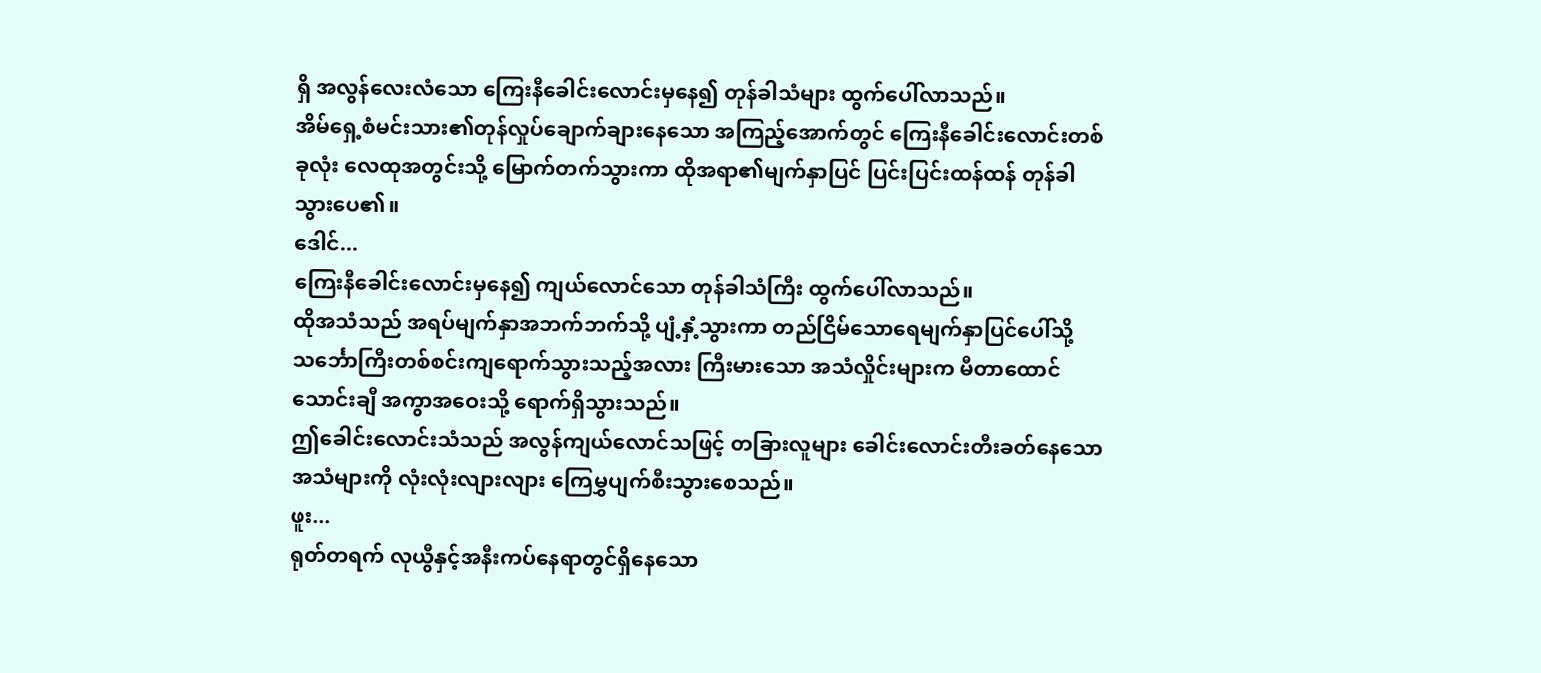ရှိ အလွန်လေးလံသော ကြေးနီခေါင်းလောင်းမှနေ၍ တုန်ခါသံများ ထွက်ပေါ်လာသည်။
အိမ်ရှေ့စံမင်းသား၏တုန်လှုပ်ချောက်ချားနေသော အကြည့်အောက်တွင် ကြေးနီခေါင်းလောင်းတစ်ခုလုံး လေထုအတွင်းသို့ မြောက်တက်သွားကာ ထိုအရာ၏မျက်နှာပြင် ပြင်းပြင်းထန်ထန် တုန်ခါသွားပေ၏။
ဒေါင်...
ကြေးနီခေါင်းလောင်းမှနေ၍ ကျယ်လောင်သော တုန်ခါသံကြီး ထွက်ပေါ်လာသည်။
ထိုအသံသည် အရပ်မျက်နှာအဘက်ဘက်သို့ ပျံ့နှံ့သွားကာ တည်ငြိမ်သောရေမျက်နှာပြင်ပေါ်သို့ သင်္ဘောကြီးတစ်စင်းကျရောက်သွားသည့်အလား ကြီးမားသော အသံလှိုင်းများက မီတာထောင်သောင်းချီ အကွာအဝေးသို့ ရောက်ရှိသွားသည်။
ဤခေါင်းလောင်းသံသည် အလွန်ကျယ်လောင်သဖြင့် တခြားလူများ ခေါင်းလောင်းတီးခတ်နေသောအသံများကို လုံးလုံးလျားလျား ကြေမွှပျက်စီးသွားစေသည်။
ဖူး...
ရုတ်တရက် လုယွီနှင့်အနီးကပ်နေရာတွင်ရှိနေသော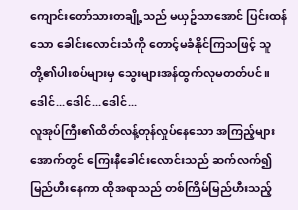ကျောင်းတော်သားတချို့သည် မယှဥ်သာအောင် ပြင်းထန်သော ခေါင်းလောင်းသံကို တောင့်မခံနိုင်ကြသဖြင့် သူတို့၏ပါးစပ်များမှ သွေးများအန်ထွက်လုမတတ်ပင်။
ဒေါင်...ဒေါင်...ဒေါင်...
လူအုပ်ကြီး၏ထိတ်လန့်တုန်လှုပ်နေသော အကြည့်များအောက်တွင် ကြေးနီခေါင်းလောင်းသည် ဆက်လက်၍မြည်ဟီးနေကာ ထိုအရာသည် တစ်ကြိမ်မြည်ဟီးသည့်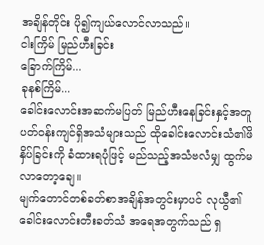အချိန်တိုင်း ပို၍ကျယ်လောင်လာသည်။
ငါးကြိမ် မြည်ဟီးခြင်း
ခြောက်ကြိမ်...
ခုနစ်ကြိမ်...
ခေါင်းလောင်းအဆက်မပြတ် မြည်ဟီးနေခြင်းနှင့်အတူ ပတ်ဝန်းကျင်ရှိအသံများသည် ထိုခေါင်းလောင်းသံ၏ဖိနှိပ်ခြင်းကို ခံထားရပုံဖြင့် မည်သည့်အသံဗလံမျှ ထွက်မလာတော့ချေ။
မျက်တောင်တစ်ခတ်စာအချိန်အတွင်းမှာပင် လုယွီ၏ ခေါင်းလောင်းတီးခတ်သံ အရေအတွက်သည် ရှ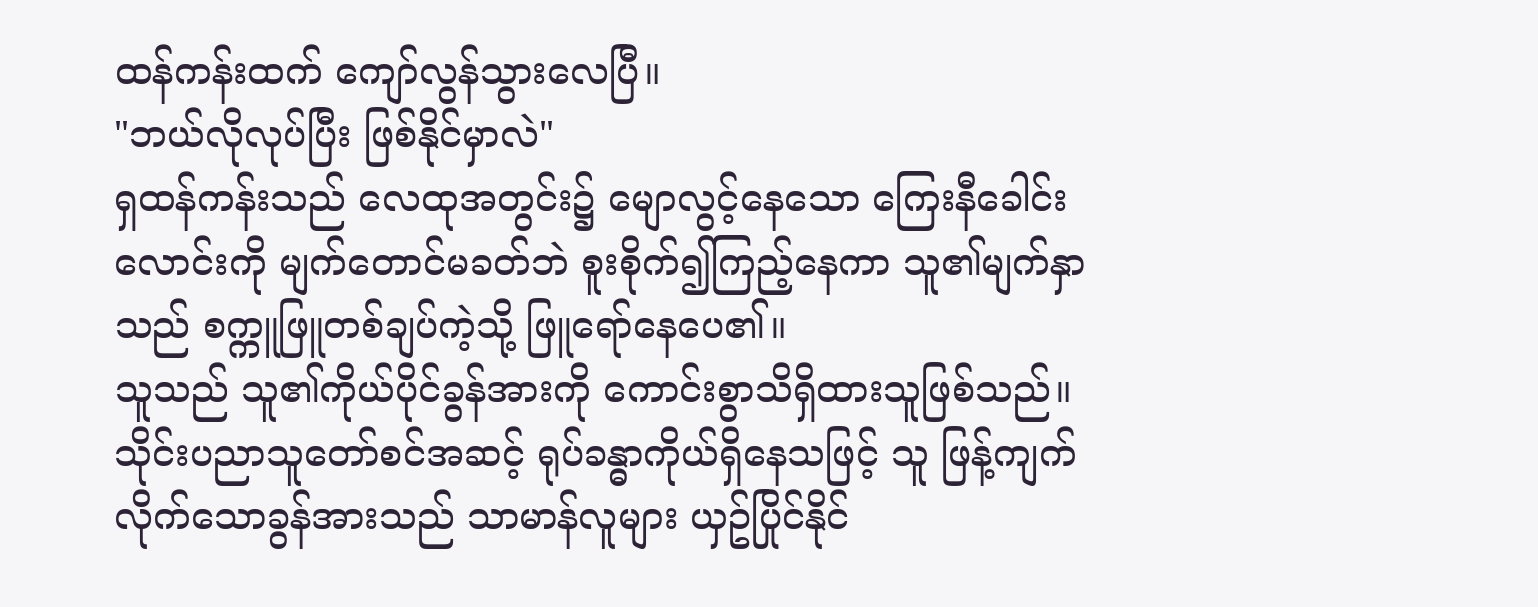ထန်ကန်းထက် ကျော်လွန်သွားလေပြီ။
"ဘယ်လိုလုပ်ပြီး ဖြစ်နိုင်မှာလဲ"
ရှထန်ကန်းသည် လေထုအတွင်း၌ မျောလွင့်နေသော ကြေးနီခေါင်းလောင်းကို မျက်တောင်မခတ်ဘဲ စူးစိုက်၍ကြည့်နေကာ သူ၏မျက်နှာသည် စက္ကူဖြူတစ်ချပ်ကဲ့သို့ ဖြူရော်နေပေ၏။
သူသည် သူ၏ကိုယ်ပိုင်ခွန်အားကို ကောင်းစွာသိရှိထားသူဖြစ်သည်။သိုင်းပညာသူတော်စင်အဆင့် ရုပ်ခန္ဓာကိုယ်ရှိနေသဖြင့် သူ ဖြန့်ကျက်လိုက်သောခွန်အားသည် သာမာန်လူများ ယှဥ်ပြိုင်နိုင်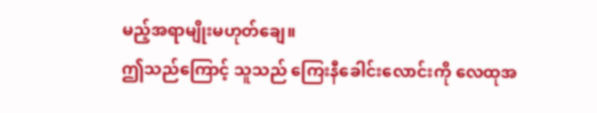မည့်အရာမျိုးမဟုတ်ချေ။
ဤသည်ကြောင့် သူသည် ကြေးနီခေါင်းလောင်းကို လေထုအ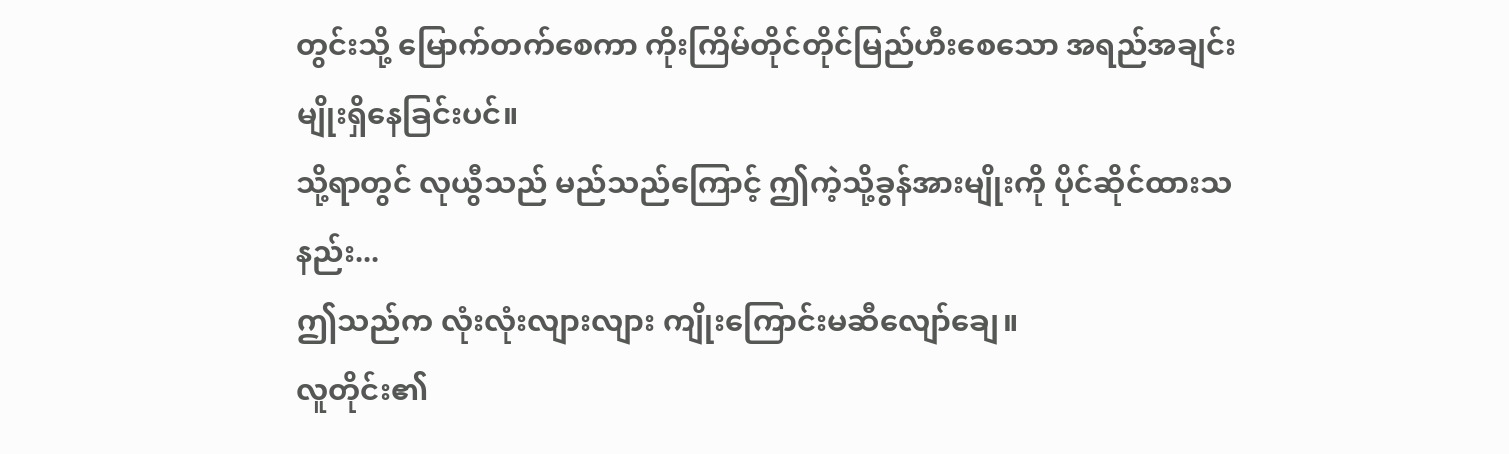တွင်းသို့ မြောက်တက်စေကာ ကိုးကြိမ်တိုင်တိုင်မြည်ဟီးစေသော အရည်အချင်းမျိုးရှိနေခြင်းပင်။
သို့ရာတွင် လုယွီသည် မည်သည်ကြောင့် ဤကဲ့သို့ခွန်အားမျိုးကို ပိုင်ဆိုင်ထားသနည်း...
ဤသည်က လုံးလုံးလျားလျား ကျိုးကြောင်းမဆီလျော်ချေ။
လူတိုင်း၏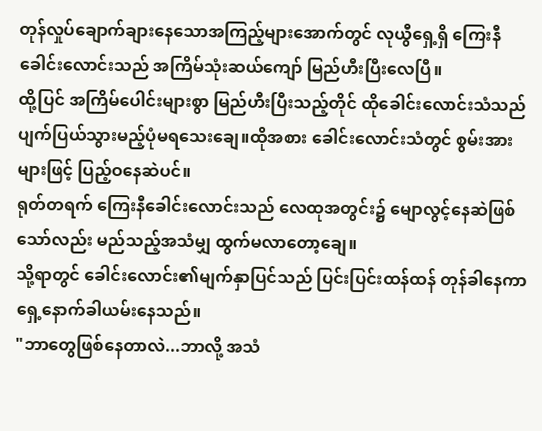တုန်လှုပ်ချောက်ချားနေသောအကြည့်များအောက်တွင် လုယွီရှေ့ရှိ ကြေးနီခေါင်းလောင်းသည် အကြိမ်သုံးဆယ်ကျော် မြည်ဟီးပြီးလေပြီ။
ထို့ပြင် အကြိမ်ပေါင်းများစွာ မြည်ဟီးပြီးသည့်တိုင် ထိုခေါင်းလောင်းသံသည် ပျက်ပြယ်သွားမည့်ပုံမရသေးချေ။ထိုအစား ခေါင်းလောင်းသံတွင် စွမ်းအားများဖြင့် ပြည့်ဝနေဆဲပင်။
ရုတ်တရက် ကြေးနီခေါင်းလောင်းသည် လေထုအတွင်း၌ မျောလွင့်နေဆဲဖြစ်သော်လည်း မည်သည့်အသံမျှ ထွက်မလာတော့ချေ။
သို့ရာတွင် ခေါင်းလောင်း၏မျက်နှာပြင်သည် ပြင်းပြင်းထန်ထန် တုန်ခါနေကာ ရှေ့နောက်ခါယမ်းနေသည်။
"ဘာတွေဖြစ်နေတာလဲ...ဘာလို့ အသံ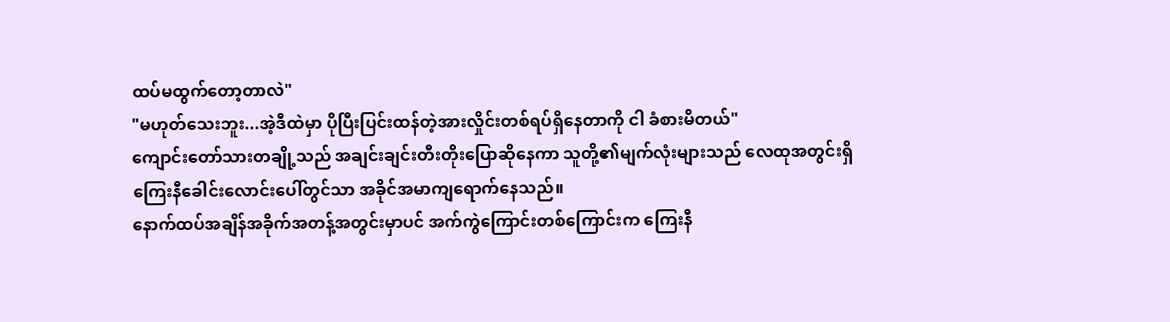ထပ်မထွက်တော့တာလဲ"
"မဟုတ်သေးဘူး...အဲ့ဒီထဲမှာ ပိုပြီးပြင်းထန်တဲ့အားလှိုင်းတစ်ရပ်ရှိနေတာကို ငါ ခံစားမိတယ်"
ကျောင်းတော်သားတချို့သည် အချင်းချင်းတီးတိုးပြောဆိုနေကာ သူတို့၏မျက်လုံးများသည် လေထုအတွင်းရှိ ကြေးနီခေါင်းလောင်းပေါ်တွင်သာ အခိုင်အမာကျရောက်နေသည်။
နောက်ထပ်အချိန်အခိုက်အတန့်အတွင်းမှာပင် အက်ကွဲကြောင်းတစ်ကြောင်းက ကြေးနီ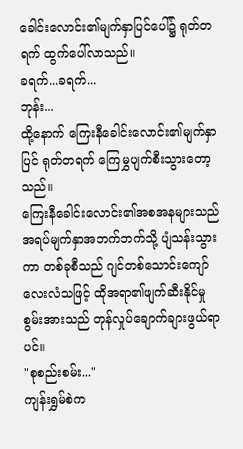ခေါင်းလောင်း၏မျက်နှာပြင်ပေါ်၌ ရုတ်တရက် ထွက်ပေါ်လာသည်။
ခရက်...ခရက်...
ဘုန်း...
ထို့နောက် ကြေးနီခေါင်းလောင်း၏မျက်နှာပြင် ရုတ်တရက် ကြေမွှပျက်စီးသွားတော့သည်။
ကြေးနီခေါင်းလောင်း၏အစအနများသည် အရပ်မျက်နှာအဘက်ဘက်သို့ ပျံသန်းသွားကာ တစ်ခုစီသည် ဂျင်တစ်သောင်းကျော်လေးလံသဖြင့် ထိုအရာ၏ဖျက်ဆီးနိုင်မှုစွမ်းအားသည် တုန်လှုပ်ချောက်ချားဖွယ်ရာပင်။
"စုစည်းစမ်း..."
ကျန်းရွှမ်စဲက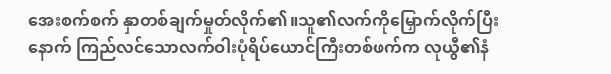အေးစက်စက် နှာတစ်ချက်မှုတ်လိုက်၏။သူ၏လက်ကိုမြှောက်လိုက်ပြီးနောက် ကြည်လင်သောလက်ဝါးပုံရိပ်ယောင်ကြီးတစ်ဖက်က လုယွီ၏နံ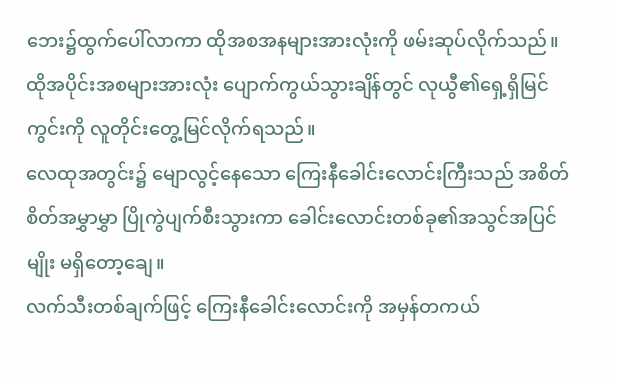ဘေး၌ထွက်ပေါ်လာကာ ထိုအစအနများအားလုံးကို ဖမ်းဆုပ်လိုက်သည်။
ထိုအပိုင်းအစများအားလုံး ပျောက်ကွယ်သွားချိန်တွင် လုယွီ၏ရှေ့ရှိမြင်ကွင်းကို လူတိုင်းတွေ့မြင်လိုက်ရသည်။
လေထုအတွင်း၌ မျောလွင့်နေသော ကြေးနီခေါင်းလောင်းကြီးသည် အစိတ်စိတ်အမွှာမွှာ ပြိုကွဲပျက်စီးသွားကာ ခေါင်းလောင်းတစ်ခု၏အသွင်အပြင်မျိုး မရှိတော့ချေ။
လက်သီးတစ်ချက်ဖြင့် ကြေးနီခေါင်းလောင်းကို အမှန်တကယ်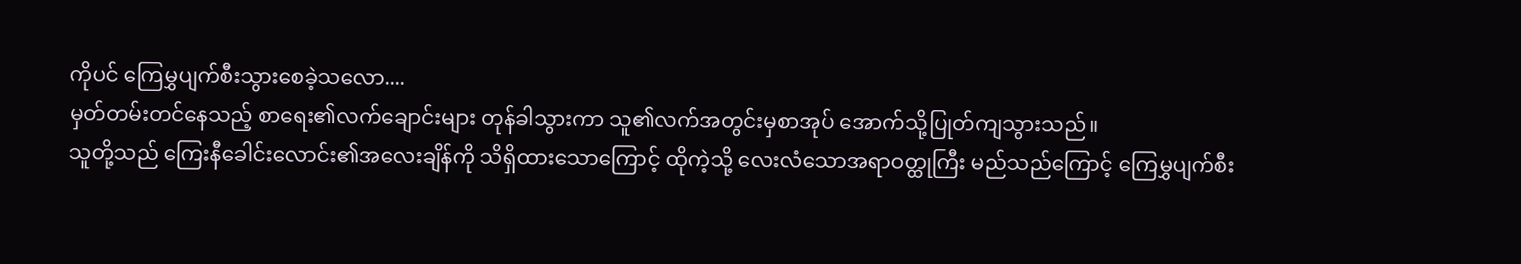ကိုပင် ကြေမွှပျက်စီးသွားစေခဲ့သလော....
မှတ်တမ်းတင်နေသည့် စာရေး၏လက်ချောင်းများ တုန်ခါသွားကာ သူ၏လက်အတွင်းမှစာအုပ် အောက်သို့ပြုတ်ကျသွားသည်။
သူတို့သည် ကြေးနီခေါင်းလောင်း၏အလေးချိန်ကို သိရှိထားသောကြောင့် ထိုကဲ့သို့ လေးလံသောအရာဝတ္ထုကြီး မည်သည်ကြောင့် ကြေမွှပျက်စီး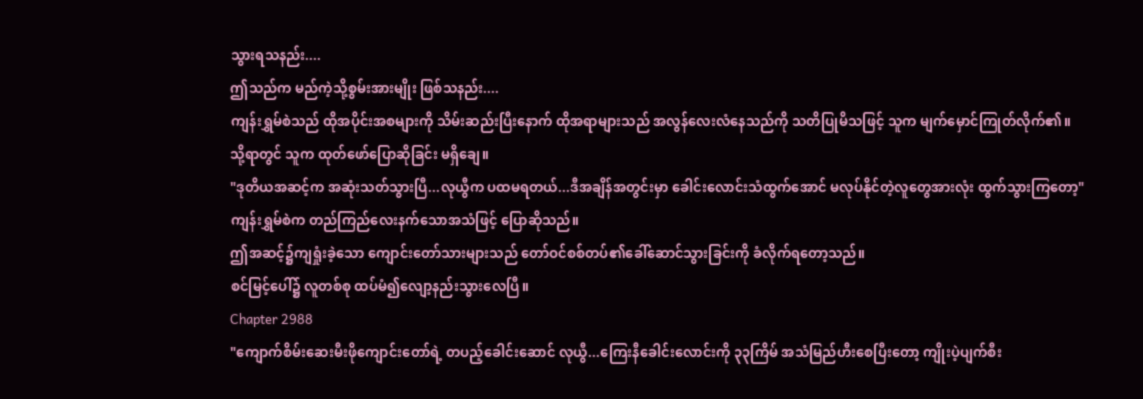သွားရသနည်း....
ဤသည်က မည်ကဲ့သို့စွမ်းအားမျိုး ဖြစ်သနည်း....
ကျန်းရွှမ်စဲသည် ထိုအပိုင်းအစများကို သိမ်းဆည်းပြီးနောက် ထိုအရာများသည် အလွန်လေးလံနေသည်ကို သတိပြုမိသဖြင့် သူက မျက်မှောင်ကြုတ်လိုက်၏။
သို့ရာတွင် သူက ထုတ်ဖော်ပြောဆိုခြင်း မရှိချေ။
"ဒုတိယအဆင့်က အဆုံးသတ်သွားပြီ...လုယွီက ပထမရတယ်...ဒီအချိန်အတွင်းမှာ ခေါင်းလောင်းသံထွက်အောင် မလုပ်နိုင်တဲ့လူတွေအားလုံး ထွက်သွားကြတော့"
ကျန်းရွှမ်စဲက တည်ကြည်လေးနက်သောအသံဖြင့် ပြောဆိုသည်။
ဤအဆင့်၌ကျရှုံးခဲ့သော ကျောင်းတော်သားများသည် တော်ဝင်စစ်တပ်၏ခေါ်ဆောင်သွားခြင်းကို ခံလိုက်ရတော့သည်။
စင်မြင့်ပေါ်၌ လူတစ်စု ထပ်မံ၍လျော့နည်းသွားလေပြီ။
Chapter 2988
"ကျောက်စိမ်းဆေးမီးဖိုကျောင်းတော်ရဲ့ တပည့်ခေါင်းဆောင် လုယွီ...ကြေးနီခေါင်းလောင်းကို ၃၃ကြိမ် အသံမြည်ဟီးစေပြီးတော့ ကျိုးပဲ့ပျက်စီး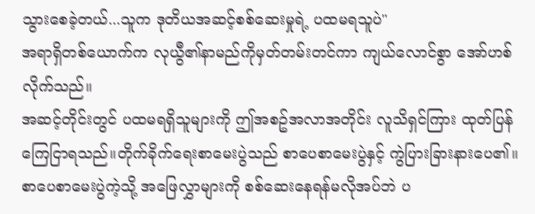သွားစေခဲ့တယ်...သူက ဒုတိယအဆင့်စစ်ဆေးမှုရဲ့ ပထမရသူပဲ"
အရာရှိတစ်ယောက်က လုယွီ၏နာမည်ကိုမှတ်တမ်းတင်ကာ ကျယ်လောင်စွာ အော်ဟစ်လိုက်သည်။
အဆင့်တိုင်းတွင် ပထမရရှိသူများကို ဤအစဥ်အလာအတိုင်း လူသိရှင်ကြား ထုတ်ပြန်ကြေငြာရသည်။တိုက်ခိုက်ရေးစာမေးပွဲသည် စာပေစာမေးပွဲနှင့် ကွဲပြားခြားနားပေ၏။စာပေစာမေးပွဲကဲ့သို့ အဖြေလွှာများကို စစ်ဆေးနေရန်မလိုအပ်ဘဲ ပ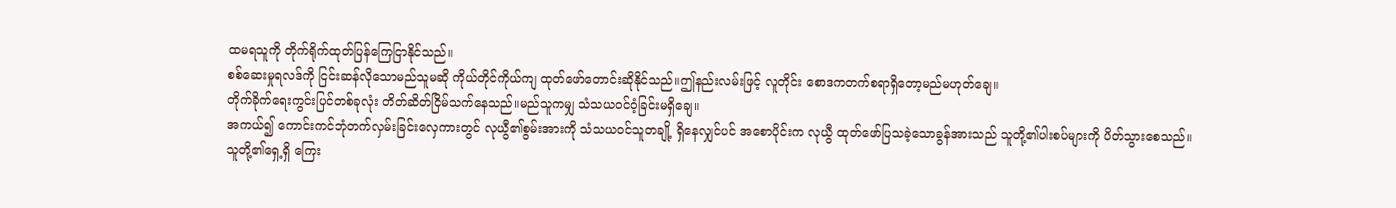ထမရသူကို တိုက်ရိုက်ထုတ်ပြန်ကြေငြာနိုင်သည်။
စစ်ဆေးမှုရလဒ်ကို ငြင်းဆန်လိုသောမည်သူမဆို ကိုယ်တိုင်ကိုယ်ကျ ထုတ်ဖော်တောင်းဆိုနိုင်သည်။ဤနည်းလမ်းဖြင့် လူတိုင်း စောဒကတက်စရာရှိတော့မည်မဟုတ်ချေ။
တိုက်ခိုက်ရေးကွင်းပြင်တစ်ခုလုံး တိတ်ဆိတ်ငြိမ်သက်နေသည်။မည်သူကမျှ သံသယဝင်ဝံ့ခြင်းမရှိချေ။
အကယ်၍ ကောင်းကင်ဘုံတက်လှမ်းခြင်းလှေကားတွင် လုယွီ၏စွမ်းအားကို သံသယဝင်သူတချို့ ရှိနေလျှင်ပင် အစောပိုင်းက လုယွီ ထုတ်ဖော်ပြသခဲ့သောခွန်အားသည် သူတို့၏ပါးစပ်များကို ပိတ်သွားစေသည်။
သူတို့၏ရှေ့ရှိ ကြေး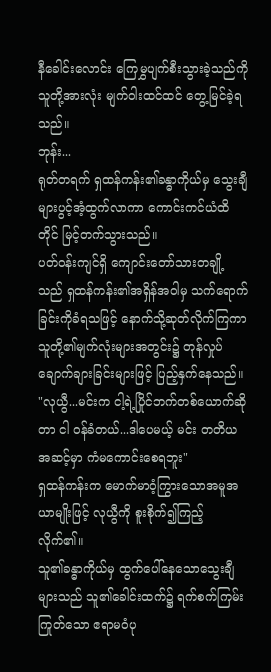နီခေါင်းလောင်း ကြေမွှပျက်စီးသွားခဲ့သည်ကို သူတို့အားလုံး မျက်ဝါးထင်ထင် တွေ့မြင်ခဲ့ရသည်။
ဘုန်း...
ရုတ်တရက် ရှထန်ကန်း၏ခန္ဓာကိုယ်မှ သွေးချီများပွင့်အံ့ထွက်လာကာ ကောင်းကင်ယံထိတိုင် မြင့်တက်သွားသည်။
ပတ်ဝန်းကျင်ရှိ ကျောင်းတော်သားတချို့သည် ရှထန်ကန်း၏အရှိန်အဝါမှ သက်ရောက်ခြင်းကိုခံရသဖြင့် နောက်သို့ဆုတ်လိုက်ကြကာ သူတို့၏မျက်လုံးများအတွင်း၌ တုန်လှုပ်ချောက်ချားခြင်းများဖြင့် ပြည့်နှက်နေသည်။
"လုယွီ...မင်းက ငါ့ရဲ့ပြိုင်ဘက်တစ်ယောက်ဆိုတာ ငါ ဝန်ခံတယ်...ဒါပေမယ့် မင်း တတိယအဆင့်မှာ ကံမကောင်းစေရဘူး"
ရှထန်ကန်းက မောက်မာဝံ့ကြွားသောအမူအယာမျိုးဖြင့် လုယွီကို စူးစိုက်၍ကြည့်လိုက်၏။
သူ၏ခန္ဓာကိုယ်မှ ထွက်ပေါ်နေသောသွေးချီများသည် သူ၏ခေါင်းထက်၌ ရက်စက်ကြမ်းကြုတ်သော ဧရာမဝံပု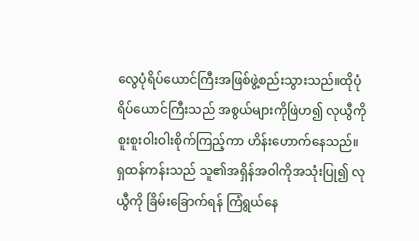လွေပုံရိပ်ယောင်ကြီးအဖြစ်ဖွဲ့စည်းသွားသည်။ထိုပုံရိပ်ယောင်ကြီးသည် အစွယ်များကိုဖြဲဟ၍ လုယွီကို စူးစူးဝါးဝါးစိုက်ကြည့်ကာ ဟိန်းဟောက်နေသည်။
ရှထန်ကန်းသည် သူ၏အရှိန်အဝါကိုအသုံးပြု၍ လုယွီကို ခြိမ်းခြောက်ရန် ကြံရွယ်နေ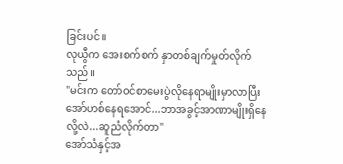ခြင်းပင်။
လုယွီက အေးစက်စက် နှာတစ်ချက်မှုတ်လိုက်သည်။
"မင်းက တော်ဝင်စာမေးပွဲလိုနေရာမျိုးမှာလာပြီး အော်ဟစ်နေရအောင်...ဘာအခွင့်အာဏာမျိုးရှိနေလို့လဲ...ဆူညံလိုက်တာ"
အော်သံနှင့်အ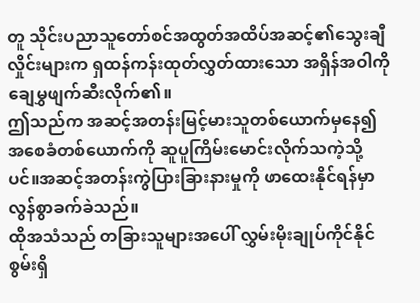တူ သိုင်းပညာသူတော်စင်အထွတ်အထိပ်အဆင့်၏သွေးချီလှိုင်းများက ရှထန်ကန်းထုတ်လွှတ်ထားသော အရှိန်အဝါကို ချေမွှဖျက်ဆီးလိုက်၏။
ဤသည်က အဆင့်အတန်းမြင့်မားသူတစ်ယောက်မှနေ၍ အစေခံတစ်ယောက်ကို ဆူပူကြိမ်းမောင်းလိုက်သကဲ့သို့ပင်။အဆင့်အတန်းကွဲပြားခြားနားမှုကို ဖာထေးနိုင်ရန်မှာ လွန်စွာခက်ခဲသည်။
ထိုအသံသည် တခြားသူများအပေါ် လွှမ်းမိုးချုပ်ကိုင်နိုင်စွမ်းရှိ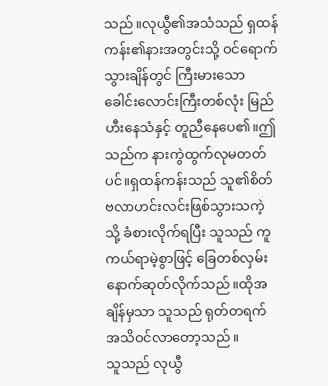သည်။လုယွီ၏အသံသည် ရှထန်ကန်း၏နားအတွင်းသို့ ဝင်ရောက်သွားချိန်တွင် ကြီးမားသောခေါင်းလောင်းကြီးတစ်လုံး မြည်ဟီးနေသံနှင့် တူညီနေပေ၏။ဤသည်က နားကွဲထွက်လုမတတ်ပင်။ရှထန်ကန်းသည် သူ၏စိတ် ဗလာဟင်းလင်းဖြစ်သွားသကဲ့သို့ ခံစားလိုက်ရပြီး သူသည် ကူကယ်ရာမဲ့စွာဖြင့် ခြေတစ်လှမ်းနောက်ဆုတ်လိုက်သည်။ထိုအချိန်မှသာ သူသည် ရုတ်တရက် အသိဝင်လာတော့သည်။
သူသည် လုယွီ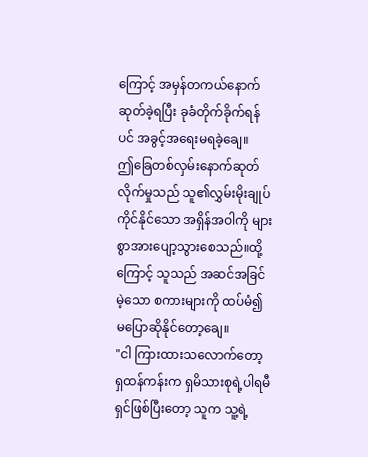ကြောင့် အမှန်တကယ်နောက်ဆုတ်ခဲ့ရပြီး ခုခံတိုက်ခိုက်ရန်ပင် အခွင့်အရေးမရခဲ့ချေ။
ဤခြေတစ်လှမ်းနောက်ဆုတ်လိုက်မှုသည် သူ၏လွှမ်းမိုးချုပ်ကိုင်နိုင်သော အရှိန်အဝါကို များစွာအားပျော့သွားစေသည်။ထို့ကြောင့် သူသည် အဆင်အခြင်မဲ့သော စကားများကို ထပ်မံ၍ မပြောဆိုနိုင်တော့ချေ။
"ငါ ကြားထားသလောက်တော့ ရှထန်ကန်းက ရှမိသားစုရဲ့ပါရမီရှင်ဖြစ်ပြီးတော့ သူက သူ့ရဲ့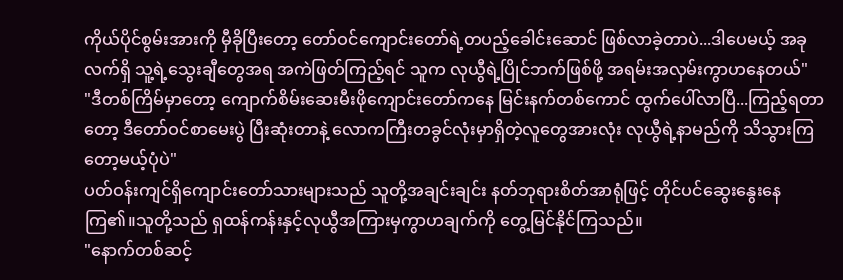ကိုယ်ပိုင်စွမ်းအားကို မှီခိုပြီးတော့ တော်ဝင်ကျောင်းတော်ရဲ့တပည့်ခေါင်းဆောင် ဖြစ်လာခဲ့တာပဲ...ဒါပေမယ့် အခုလက်ရှိ သူ့ရဲ့သွေးချီတွေအရ အကဲဖြတ်ကြည့်ရင် သူက လုယွီရဲ့ပြိုင်ဘက်ဖြစ်ဖို့ အရမ်းအလှမ်းကွာဟနေတယ်"
"ဒီတစ်ကြိမ်မှာတော့ ကျောက်စိမ်းဆေးမီးဖိုကျောင်းတော်ကနေ မြင်းနက်တစ်ကောင် ထွက်ပေါ်လာပြီ...ကြည့်ရတာတော့ ဒီတော်ဝင်စာမေးပွဲ ပြီးဆုံးတာနဲ့ လောကကြီးတခွင်လုံးမှာရှိတဲ့လူတွေအားလုံး လုယွီရဲ့နာမည်ကို သိသွားကြတော့မယ့်ပုံပဲ"
ပတ်ဝန်းကျင်ရှိကျောင်းတော်သားများသည် သူတို့အချင်းချင်း နတ်ဘုရားစိတ်အာရုံဖြင့် တိုင်ပင်ဆွေးနွေးနေကြ၏။သူတို့သည် ရှထန်ကန်းနှင့်လုယွီအကြားမှကွာဟချက်ကို တွေ့မြင်နိုင်ကြသည်။
"နောက်တစ်ဆင့်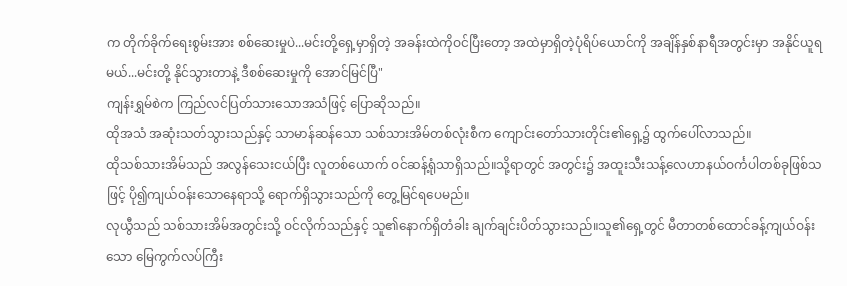က တိုက်ခိုက်ရေးစွမ်းအား စစ်ဆေးမှုပဲ...မင်းတို့ရှေ့မှာရှိတဲ့ အခန်းထဲကိုဝင်ပြီးတော့ အထဲမှာရှိတဲ့ပုံရိပ်ယောင်ကို အချိန်နှစ်နာရီအတွင်းမှာ အနိုင်ယူရမယ်...မင်းတို့ နိုင်သွားတာနဲ့ ဒီစစ်ဆေးမှုကို အောင်မြင်ပြီ"
ကျန်းရွှမ်စဲက ကြည်လင်ပြတ်သားသောအသံဖြင့် ပြောဆိုသည်။
ထိုအသံ အဆုံးသတ်သွားသည်နှင့် သာမာန်ဆန်သော သစ်သားအိမ်တစ်လုံးစီက ကျောင်းတော်သားတိုင်း၏ရှေ့၌ ထွက်ပေါ်လာသည်။
ထိုသစ်သားအိမ်သည် အလွန်သေးငယ်ပြီး လူတစ်ယောက် ဝင်ဆန့်ရုံသာရှိသည်။သို့ရာတွင် အတွင်း၌ အထူးသီးသန့်လေဟာနယ်ဝင်္ကပါတစ်ခုဖြစ်သဖြင့် ပို၍ကျယ်ဝန်းသောနေရာသို့ ရောက်ရှိသွားသည်ကို တွေ့မြင်ရပေမည်။
လုယွီသည် သစ်သားအိမ်အတွင်းသို့ ဝင်လိုက်သည်နှင့် သူ၏နောက်ရှိတံခါး ချက်ချင်းပိတ်သွားသည်။သူ၏ရှေ့တွင် မီတာတစ်ထောင်ခန့်ကျယ်ဝန်းသော မြေကွက်လပ်ကြီး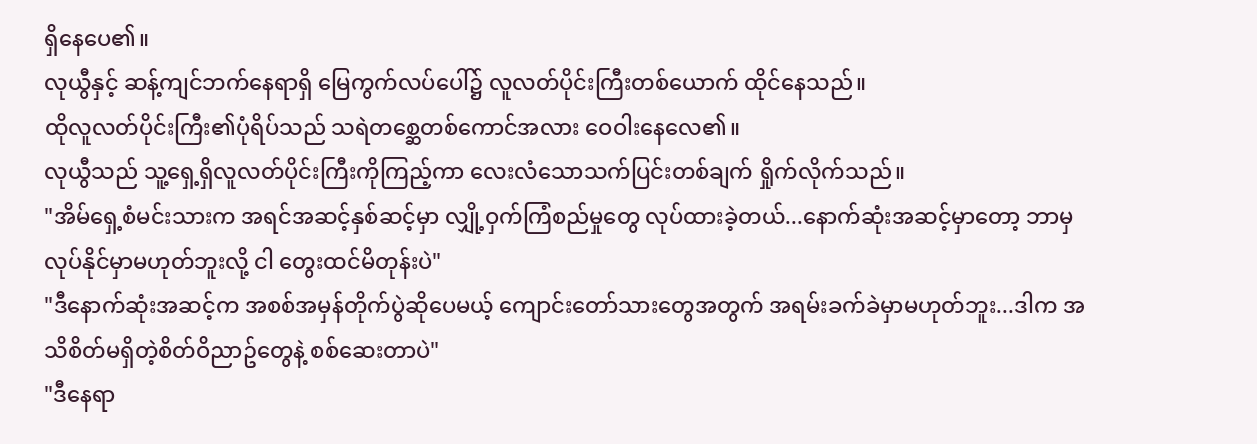ရှိနေပေ၏။
လုယွီနှင့် ဆန့်ကျင်ဘက်နေရာရှိ မြေကွက်လပ်ပေါ်၌ လူလတ်ပိုင်းကြီးတစ်ယောက် ထိုင်နေသည်။
ထိုလူလတ်ပိုင်းကြီး၏ပုံရိပ်သည် သရဲတစ္ဆေတစ်ကောင်အလား ဝေဝါးနေလေ၏။
လုယွီသည် သူ့ရှေ့ရှိလူလတ်ပိုင်းကြီးကိုကြည့်ကာ လေးလံသောသက်ပြင်းတစ်ချက် ရှိုက်လိုက်သည်။
"အိမ်ရှေ့စံမင်းသားက အရင်အဆင့်နှစ်ဆင့်မှာ လျှို့ဝှက်ကြံစည်မှုတွေ လုပ်ထားခဲ့တယ်...နောက်ဆုံးအဆင့်မှာတော့ ဘာမှလုပ်နိုင်မှာမဟုတ်ဘူးလို့ ငါ တွေးထင်မိတုန်းပဲ"
"ဒီနောက်ဆုံးအဆင့်က အစစ်အမှန်တိုက်ပွဲဆိုပေမယ့် ကျောင်းတော်သားတွေအတွက် အရမ်းခက်ခဲမှာမဟုတ်ဘူး...ဒါက အသိစိတ်မရှိတဲ့စိတ်ဝိညာဥ်တွေနဲ့ စစ်ဆေးတာပဲ"
"ဒီနေရာ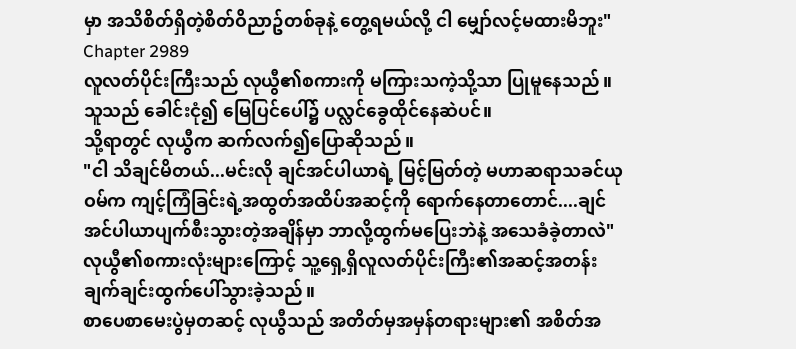မှာ အသိစိတ်ရှိတဲ့စိတ်ဝိညာဥ်တစ်ခုနဲ့ တွေ့ရမယ်လို့ ငါ မျှော်လင့်မထားမိဘူး"
Chapter 2989
လူလတ်ပိုင်းကြီးသည် လုယွီ၏စကားကို မကြားသကဲ့သို့သာ ပြုမူနေသည်။သူသည် ခေါင်းငုံ၍ မြေပြင်ပေါ်၌ ပလ္လင်ခွေထိုင်နေဆဲပင်။
သို့ရာတွင် လုယွီက ဆက်လက်၍ပြောဆိုသည်။
"ငါ သိချင်မိတယ်...မင်းလို ချင်အင်ပါယာရဲ့ မြင့်မြတ်တဲ့ မဟာဆရာသခင်ယုဝမ်က ကျင့်ကြံခြင်းရဲ့အထွတ်အထိပ်အဆင့်ကို ရောက်နေတာတောင်....ချင်အင်ပါယာပျက်စီးသွားတဲ့အချိန်မှာ ဘာလို့ထွက်မပြေးဘဲနဲ့ အသေခံခဲ့တာလဲ"
လုယွီ၏စကားလုံးများကြောင့် သူ့ရှေ့ရှိလူလတ်ပိုင်းကြီး၏အဆင့်အတန်း ချက်ချင်းထွက်ပေါ်သွားခဲ့သည်။
စာပေစာမေးပွဲမှတဆင့် လုယွီသည် အတိတ်မှအမှန်တရားများ၏ အစိတ်အ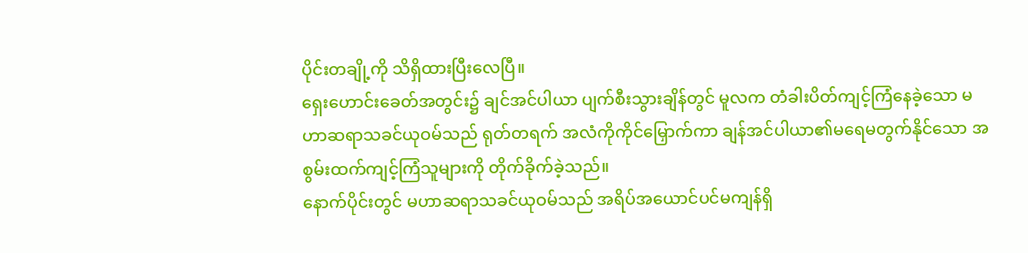ပိုင်းတချို့ကို သိရှိထားပြီးလေပြီ။
ရှေးဟောင်းခေတ်အတွင်း၌ ချင်အင်ပါယာ ပျက်စီးသွားချိန်တွင် မူလက တံခါးပိတ်ကျင့်ကြံနေခဲ့သော မဟာဆရာသခင်ယုဝမ်သည် ရုတ်တရက် အလံကိုကိုင်မြှောက်ကာ ချန်အင်ပါယာ၏မရေမတွက်နိုင်သော အစွမ်းထက်ကျင့်ကြံသူများကို တိုက်ခိုက်ခဲ့သည်။
နောက်ပိုင်းတွင် မဟာဆရာသခင်ယုဝမ်သည် အရိပ်အယောင်ပင်မကျန်ရှိ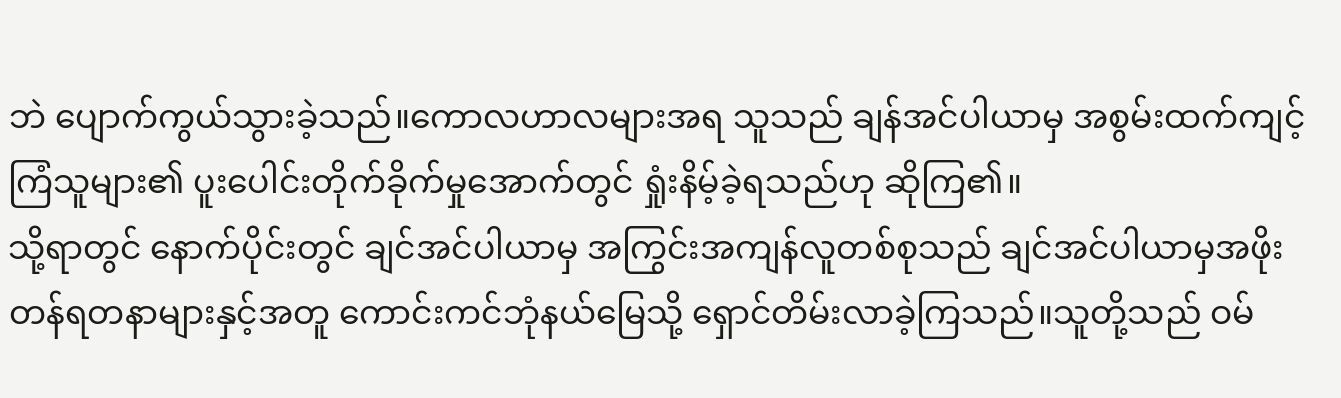ဘဲ ပျောက်ကွယ်သွားခဲ့သည်။ကောလဟာလများအရ သူသည် ချန်အင်ပါယာမှ အစွမ်းထက်ကျင့်ကြံသူများ၏ ပူးပေါင်းတိုက်ခိုက်မှုအောက်တွင် ရှုံးနိမ့်ခဲ့ရသည်ဟု ဆိုကြ၏။
သို့ရာတွင် နောက်ပိုင်းတွင် ချင်အင်ပါယာမှ အကြွင်းအကျန်လူတစ်စုသည် ချင်အင်ပါယာမှအဖိုးတန်ရတနာများနှင့်အတူ ကောင်းကင်ဘုံနယ်မြေသို့ ရှောင်တိမ်းလာခဲ့ကြသည်။သူတို့သည် ဝမ်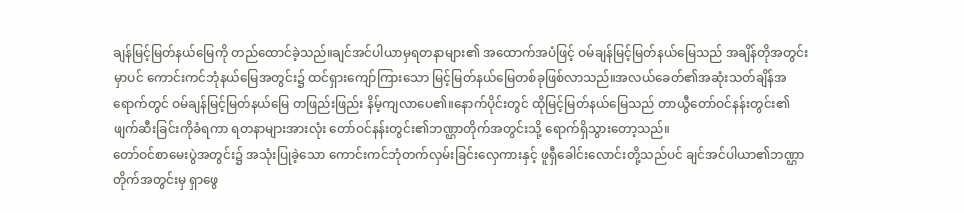ချန်မြင့်မြတ်နယ်မြေကို တည်ထောင်ခဲ့သည်။ချင်အင်ပါယာမှရတနာများ၏ အထောက်အပံဖြင့် ဝမ်ချန်မြင့်မြတ်နယ်မြေသည် အချိန်တိုအတွင်းမှာပင် ကောင်းကင်ဘုံနယ်မြေအတွင်း၌ ထင်ရှားကျော်ကြားသော မြင့်မြတ်နယ်မြေတစ်ခုဖြစ်လာသည်။အလယ်ခေတ်၏အဆုံးသတ်ချိန်အရောက်တွင် ဝမ်ချန်မြင့်မြတ်နယ်မြေ တဖြည်းဖြည်း နိမ့်ကျလာပေ၏။နောက်ပိုင်းတွင် ထိုမြင့်မြတ်နယ်မြေသည် တာယွီတော်ဝင်နန်းတွင်း၏ ဖျက်ဆီးခြင်းကိုခံရကာ ရတနာများအားလုံး တော်ဝင်နန်းတွင်း၏ဘဏ္ဌာတိုက်အတွင်းသို့ ရောက်ရှိသွားတော့သည်။
တော်ဝင်စာမေးပွဲအတွင်း၌ အသုံးပြုခဲ့သော ကောင်းကင်ဘုံတက်လှမ်းခြင်းလှေကားနှင့် ဖူရှီခေါင်းလောင်းတို့သည်ပင် ချင်အင်ပါယာ၏ဘဏ္ဌာတိုက်အတွင်းမှ ရှာဖွေ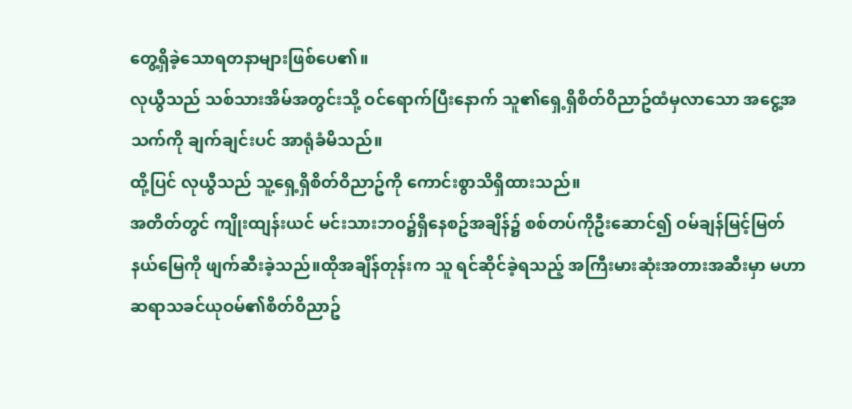တွေ့ရှိခဲ့သောရတနာများဖြစ်ပေ၏။
လုယွီသည် သစ်သားအိမ်အတွင်းသို့ ဝင်ရောက်ပြီးနောက် သူ၏ရှေ့ရှိစိတ်ဝိညာဥ်ထံမှလာသော အငွေ့အသက်ကို ချက်ချင်းပင် အာရုံခံမိသည်။
ထို့ပြင် လုယွီသည် သူ့ရှေ့ရှိစိတ်ဝိညာဥ်ကို ကောင်းစွာသိရှိထားသည်။
အတိတ်တွင် ကျိုးထျန်းယင် မင်းသားဘဝ၌ရှိနေစဥ်အချိန်၌ စစ်တပ်ကိုဦးဆောင်၍ ဝမ်ချန်မြင့်မြတ်နယ်မြေကို ဖျက်ဆီးခဲ့သည်။ထိုအချိန်တုန်းက သူ ရင်ဆိုင်ခဲ့ရသည့် အကြီးမားဆုံးအတားအဆီးမှာ မဟာဆရာသခင်ယုဝမ်၏စိတ်ဝိညာဥ်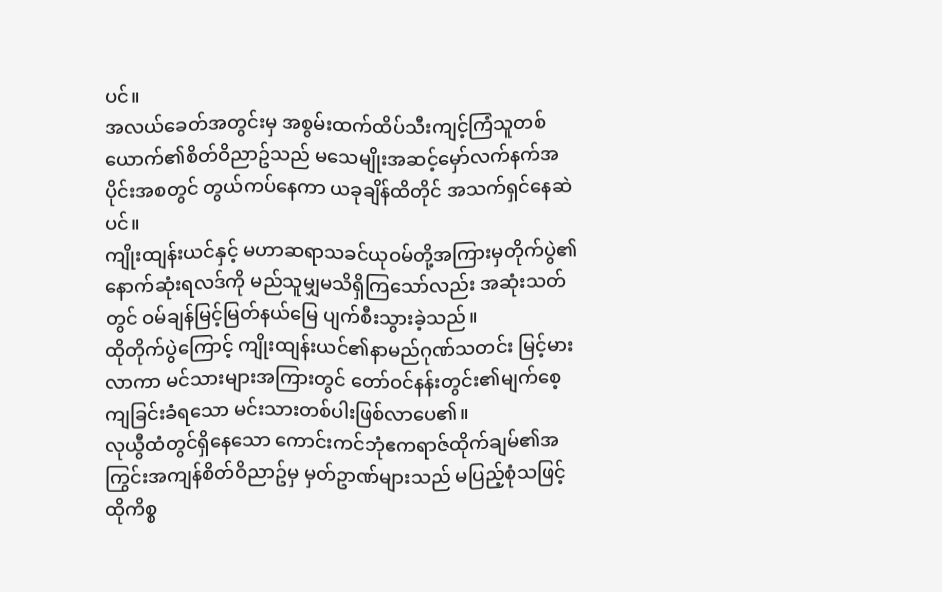ပင်။
အလယ်ခေတ်အတွင်းမှ အစွမ်းထက်ထိပ်သီးကျင့်ကြံသူတစ်ယောက်၏စိတ်ဝိညာဥ်သည် မသေမျိုးအဆင့်မှော်လက်နက်အပိုင်းအစတွင် တွယ်ကပ်နေကာ ယခုချိန်ထိတိုင် အသက်ရှင်နေဆဲပင်။
ကျိုးထျန်းယင်နှင့် မဟာဆရာသခင်ယုဝမ်တို့အကြားမှတိုက်ပွဲ၏ နောက်ဆုံးရလဒ်ကို မည်သူမျှမသိရှိကြသော်လည်း အဆုံးသတ်တွင် ဝမ်ချန်မြင့်မြတ်နယ်မြေ ပျက်စီးသွားခဲ့သည်။
ထိုတိုက်ပွဲကြောင့် ကျိုးထျန်းယင်၏နာမည်ဂုဏ်သတင်း မြင့်မားလာကာ မင်သားများအကြားတွင် တော်ဝင်နန်းတွင်း၏မျက်စေ့ကျခြင်းခံရသော မင်းသားတစ်ပါးဖြစ်လာပေ၏။
လုယွီထံတွင်ရှိနေသော ကောင်းကင်ဘုံဧကရာဇ်ထိုက်ချမ်၏အကြွင်းအကျန်စိတ်ဝိညာဥ်မှ မှတ်ဥာဏ်များသည် မပြည့်စုံသဖြင့် ထိုကိစ္စ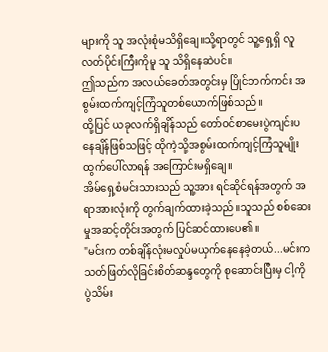များကို သူ အလုံးစုံမသိရှိချေ။သို့ရာတွင် သူ့ရှေ့ရှိ လူလတ်ပိုင်းကြီးကိုမူ သူ သိရှိနေဆဲပင်။
ဤသည်က အလယ်ခေတ်အတွင်းမှ ပြိုင်ဘက်ကင်း အစွမ်းထက်ကျင့်ကြံသူတစ်ယောက်ဖြစ်သည်။
ထို့ပြင် ယခုလက်ရှိချိန်သည် တော်ဝင်စာမေးပွဲကျင်းပနေချိန်ဖြစ်သဖြင့် ထိုကဲ့သို့အစွမ်းထက်ကျင့်ကြံသူမျိုး ထွက်ပေါ်လာရန် အကြောင်းမရှိချေ။
အိမ်ရှေ့စံမင်းသားသည် သူ့အား ရင်ဆိုင်ရန်အတွက် အရာအားလုံးကို တွက်ချက်ထားခဲ့သည်။သူသည် စစ်ဆေးမှုအဆင့်တိုင်းအတွက် ပြင်ဆင်ထားပေ၏။
"မင်းက တစ်ချိန်လုံးမလှုပ်မယှက်နေနေခဲ့တယ်...မင်းက သတ်ဖြတ်လိုခြင်းစိတ်ဆန္ဒတွေကို စုဆောင်းပြီးမှ ငါ့ကို ပွဲသိမ်း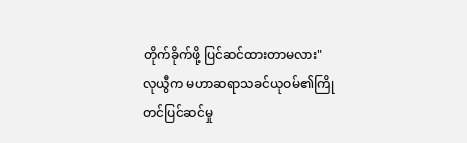တိုက်ခိုက်ဖို့ ပြင်ဆင်ထားတာမလား"
လုယွီက မဟာဆရာသခင်ယုဝမ်၏ကြိုတင်ပြင်ဆင်မှု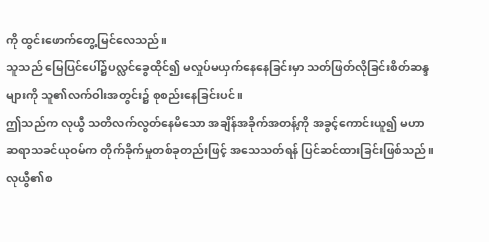ကို ထွင်းဖောက်တွေ့မြင်လေသည်။
သူသည် မြေပြင်ပေါ်၌ပလ္လင်ခွေထိုင်၍ မလှုပ်မယှက်နေနေခြင်းမှာ သတ်ဖြတ်လိုခြင်းစိတ်ဆန္ဒများကို သူ၏လက်ဝါးအတွင်း၌ စုစည်းနေခြင်းပင်။
ဤသည်က လုယွီ သတိလက်လွတ်နေမိသော အချိန်အခိုက်အတန့်ကို အခွင့်ကောင်းယူ၍ မဟာဆရာသခင်ယုဝမ်က တိုက်ခိုက်မှုတစ်ခုတည်းဖြင့် အသေသတ်ရန် ပြင်ဆင်ထားခြင်းဖြစ်သည်။
လုယွီ၏စ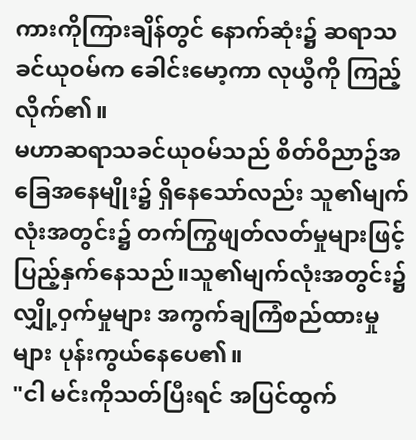ကားကိုကြားချိန်တွင် နောက်ဆုံး၌ ဆရာသခင်ယုဝမ်က ခေါင်းမော့ကာ လုယွီကို ကြည့်လိုက်၏။
မဟာဆရာသခင်ယုဝမ်သည် စိတ်ဝိညာဥ်အခြေအနေမျိုး၌ ရှိနေသော်လည်း သူ၏မျက်လုံးအတွင်း၌ တက်ကြွဖျတ်လတ်မှုများဖြင့် ပြည့်နှက်နေသည်။သူ၏မျက်လုံးအတွင်း၌ လျှို့ဝှက်မှုများ အကွက်ချကြံစည်ထားမှုများ ပုန်းကွယ်နေပေ၏။
"ငါ မင်းကိုသတ်ပြီးရင် အပြင်ထွက်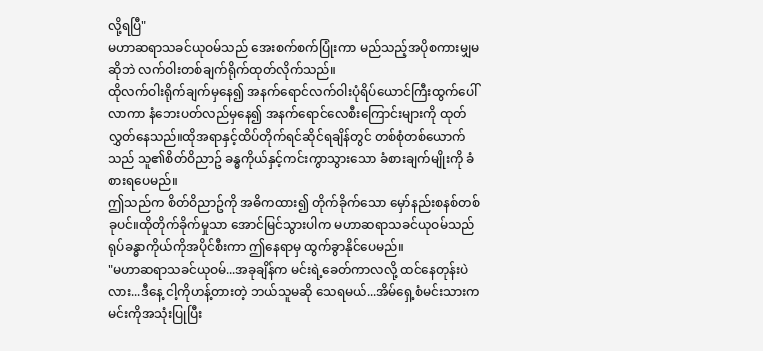လို့ရပြီ"
မဟာဆရာသခင်ယုဝမ်သည် အေးစက်စက်ပြုံးကာ မည်သည့်အပိုစကားမျှမဆိုဘဲ လက်ဝါးတစ်ချက်ရိုက်ထုတ်လိုက်သည်။
ထိုလက်ဝါးရိုက်ချက်မှနေ၍ အနက်ရောင်လက်ဝါးပုံရိပ်ယောင်ကြီးထွက်ပေါ်လာကာ နံဘေးပတ်လည်မှနေ၍ အနက်ရောင်လေစီးကြောင်းများကို ထုတ်လွှတ်နေသည်။ထိုအရာနှင့်ထိပ်တိုက်ရင်ဆိုင်ရချိန်တွင် တစ်စုံတစ်ယောက်သည် သူ၏စိတ်ဝိညာဥ် ခန္ဓကိုယ်နှင့်ကင်းကွာသွားသော ခံစားချက်မျိုးကို ခံစားရပေမည်။
ဤသည်က စိတ်ဝိညာဥ်ကို အဓိကထား၍ တိုက်ခိုက်သော မှော်နည်းစနစ်တစ်ခုပင်။ထိုတိုက်ခိုက်မှုသာ အောင်မြင်သွားပါက မဟာဆရာသခင်ယုဝမ်သည် ရုပ်ခန္ဓာကိုယ်ကိုအပိုင်စီးကာ ဤနေရာမှ ထွက်ခွာနိုင်ပေမည်။
"မဟာဆရာသခင်ယုဝမ်...အခုချိန်က မင်းရဲ့ခေတ်ကာလလို့ ထင်နေတုန်းပဲလား...ဒီနေ့ ငါ့ကိုဟန့်တားတဲ့ ဘယ်သူမဆို သေရမယ်...အိမ်ရှေ့စံမင်းသားက မင်းကိုအသုံးပြုပြီး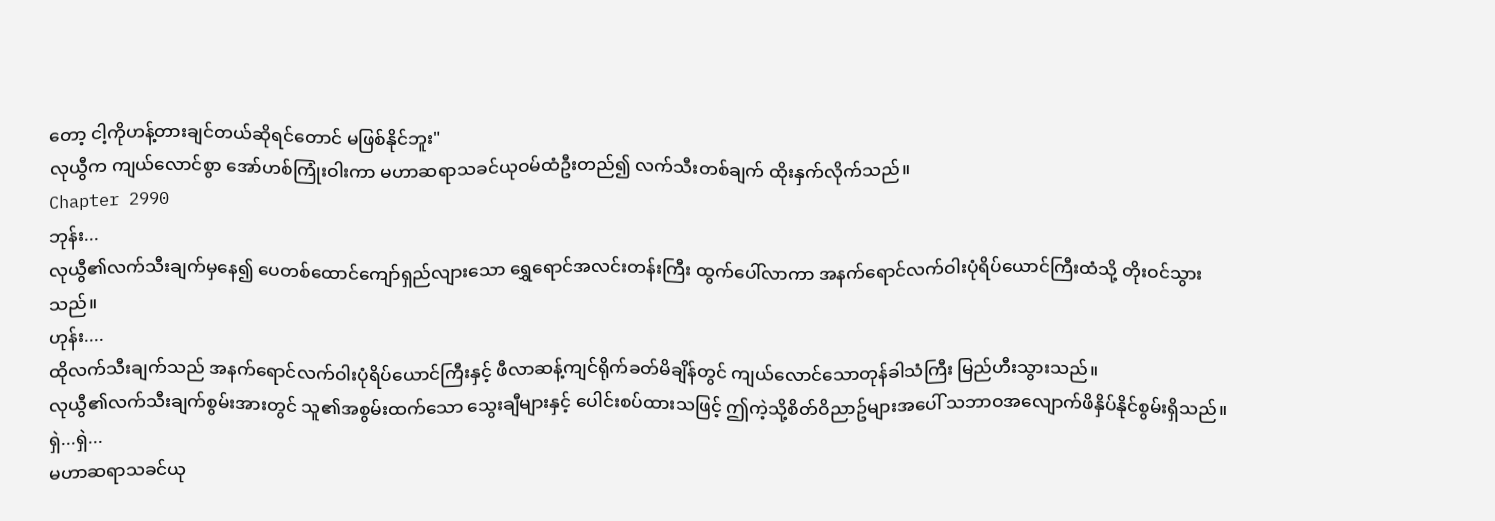တော့ ငါ့ကိုဟန့်တားချင်တယ်ဆိုရင်တောင် မဖြစ်နိုင်ဘူး"
လုယွီက ကျယ်လောင်စွာ အော်ဟစ်ကြုံးဝါးကာ မဟာဆရာသခင်ယုဝမ်ထံဦးတည်၍ လက်သီးတစ်ချက် ထိုးနှက်လိုက်သည်။
Chapter 2990
ဘုန်း...
လုယွီ၏လက်သီးချက်မှနေ၍ ပေတစ်ထောင်ကျော်ရှည်လျားသော ရွှေရောင်အလင်းတန်းကြီး ထွက်ပေါ်လာကာ အနက်ရောင်လက်ဝါးပုံရိပ်ယောင်ကြီးထံသို့ တိုးဝင်သွားသည်။
ဟုန်း....
ထိုလက်သီးချက်သည် အနက်ရောင်လက်ဝါးပုံရိပ်ယောင်ကြီးနှင့် ဖီလာဆန့်ကျင်ရိုက်ခတ်မိချိန်တွင် ကျယ်လောင်သောတုန်ခါသံကြီး မြည်ဟီးသွားသည်။
လုယွီ၏လက်သီးချက်စွမ်းအားတွင် သူ၏အစွမ်းထက်သော သွေးချီများနှင့် ပေါင်းစပ်ထားသဖြင့် ဤကဲ့သို့စိတ်ဝိညာဥ်များအပေါ် သဘာဝအလျောက်ဖိနှိပ်နိုင်စွမ်းရှိသည်။
ရှဲ...ရှဲ...
မဟာဆရာသခင်ယု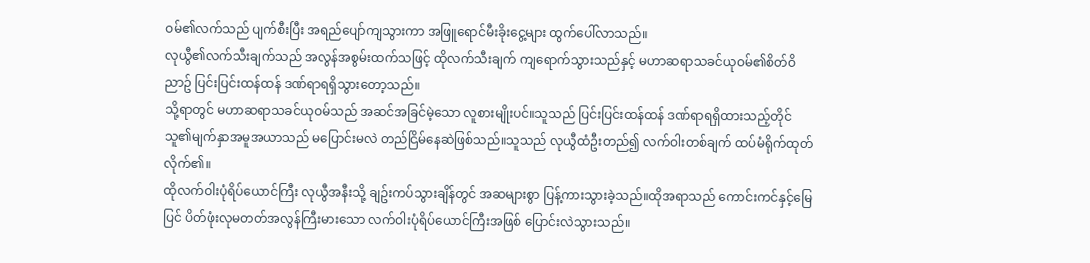ဝမ်၏လက်သည် ပျက်စီးပြီး အရည်ပျော်ကျသွားကာ အဖြူရောင်မီးခိုးငွေ့များ ထွက်ပေါ်လာသည်။
လုယွီ၏လက်သီးချက်သည် အလွန်အစွမ်းထက်သဖြင့် ထိုလက်သီးချက် ကျရောက်သွားသည်နှင့် မဟာဆရာသခင်ယုဝမ်၏စိတ်ဝိညာဥ် ပြင်းပြင်းထန်ထန် ဒဏ်ရာရရှိသွားတော့သည်။
သို့ရာတွင် မဟာဆရာသခင်ယုဝမ်သည် အဆင်အခြင်မဲ့သော လူစားမျိုးပင်။သူသည် ပြင်းပြင်းထန်ထန် ဒဏ်ရာရရှိထားသည့်တိုင် သူ၏မျက်နှာအမူအယာသည် မပြောင်းမလဲ တည်ငြိမ်နေဆဲဖြစ်သည်။သူသည် လုယွီထံဦးတည်၍ လက်ဝါးတစ်ချက် ထပ်မံရိုက်ထုတ်လိုက်၏။
ထိုလက်ဝါးပုံရိပ်ယောင်ကြီး လုယွီအနီးသို့ ချဥ်းကပ်သွားချိန်တွင် အဆများစွာ ပြန့်ကားသွားခဲ့သည်။ထိုအရာသည် ကောင်းကင်နှင့်မြေပြင် ပိတ်ဖုံးလုမတတ်အလွန်ကြီးမားသော လက်ဝါးပုံရိပ်ယောင်ကြီးအဖြစ် ပြောင်းလဲသွားသည်။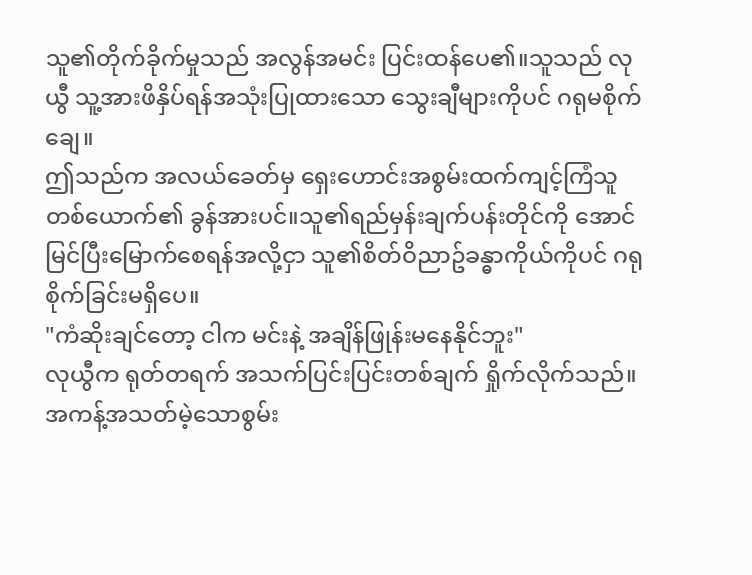သူ၏တိုက်ခိုက်မှုသည် အလွန်အမင်း ပြင်းထန်ပေ၏။သူသည် လုယွီ သူ့အားဖိနှိပ်ရန်အသုံးပြုထားသော သွေးချီများကိုပင် ဂရုမစိုက်ချေ။
ဤသည်က အလယ်ခေတ်မှ ရှေးဟောင်းအစွမ်းထက်ကျင့်ကြံသူတစ်ယောက်၏ ခွန်အားပင်။သူ၏ရည်မှန်းချက်ပန်းတိုင်ကို အောင်မြင်ပြီးမြောက်စေရန်အလို့ငှာ သူ၏စိတ်ဝိညာဥ်ခန္ဓာကိုယ်ကိုပင် ဂရုစိုက်ခြင်းမရှိပေ။
"ကံဆိုးချင်တော့ ငါက မင်းနဲ့ အချိန်ဖြုန်းမနေနိုင်ဘူး"
လုယွီက ရုတ်တရက် အသက်ပြင်းပြင်းတစ်ချက် ရှိုက်လိုက်သည်။အကန့်အသတ်မဲ့သောစွမ်း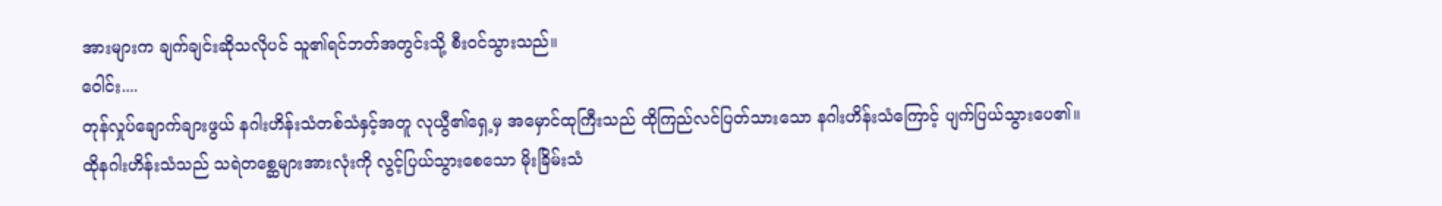အားများက ချက်ချင်းဆိုသလိုပင် သူ၏ရင်ဘတ်အတွင်းသို့ စီးဝင်သွားသည်။
ဝေါင်း....
တုန်လှုပ်ချောက်ချားဖွယ် နဂါးဟိန်းသံတစ်သံနှင့်အတူ လုယွီ၏ရှေ့မှ အမှောင်ထုကြီးသည် ထိုကြည်လင်ပြတ်သားသော နဂါးဟိန်းသံကြောင့် ပျက်ပြယ်သွားပေ၏။
ထိုနဂါးဟိန်းသံသည် သရဲတစ္ဆေများအားလုံးကို လွင့်ပြယ်သွားစေသော မိုးခြိမ်းသံ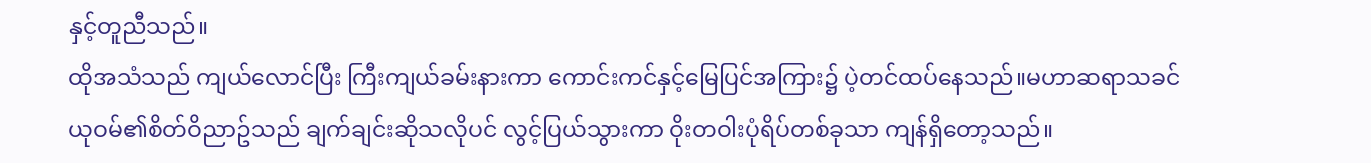နှင့်တူညီသည်။
ထိုအသံသည် ကျယ်လောင်ပြီး ကြီးကျယ်ခမ်းနားကာ ကောင်းကင်နှင့်မြေပြင်အကြား၌ ပဲ့တင်ထပ်နေသည်။မဟာဆရာသခင်ယုဝမ်၏စိတ်ဝိညာဥ်သည် ချက်ချင်းဆိုသလိုပင် လွင့်ပြယ်သွားကာ ဝိုးတဝါးပုံရိပ်တစ်ခုသာ ကျန်ရှိတော့သည်။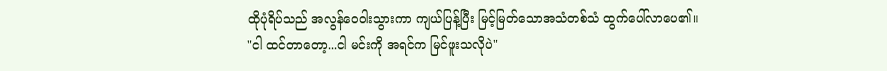ထိုပုံရိပ်သည် အလွန်ဝေဝါးသွားကာ ကျယ်ပြန့်ပြီး မြင့်မြတ်သောအသံတစ်သံ ထွက်ပေါ်လာပေ၏။
"ငါ ထင်တာတော့...ငါ မင်းကို အရင်က မြင်ဖူးသလိုပဲ"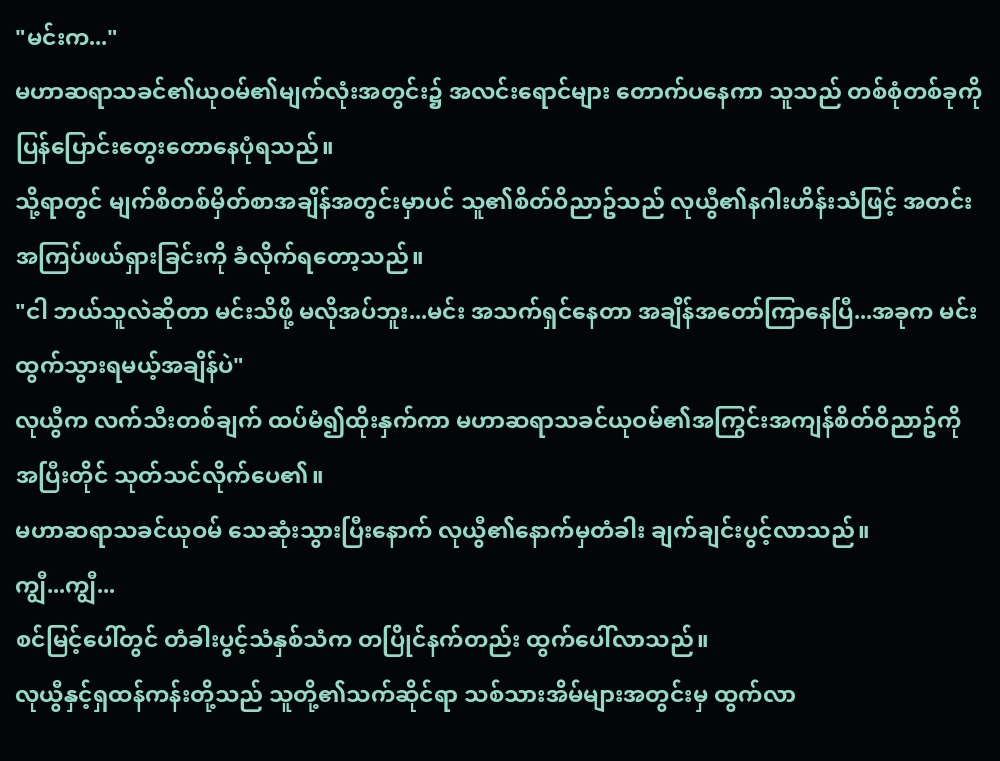"မင်းက..."
မဟာဆရာသခင်၏ယုဝမ်၏မျက်လုံးအတွင်း၌ အလင်းရောင်များ တောက်ပနေကာ သူသည် တစ်စုံတစ်ခုကို ပြန်ပြောင်းတွေးတောနေပုံရသည်။
သို့ရာတွင် မျက်စိတစ်မှိတ်စာအချိန်အတွင်းမှာပင် သူ၏စိတ်ဝိညာဥ်သည် လုယွီ၏နဂါးဟိန်းသံဖြင့် အတင်းအကြပ်ဖယ်ရှားခြင်းကို ခံလိုက်ရတော့သည်။
"ငါ ဘယ်သူလဲဆိုတာ မင်းသိဖို့ မလိုအပ်ဘူး...မင်း အသက်ရှင်နေတာ အချိန်အတော်ကြာနေပြီ...အခုက မင်း ထွက်သွားရမယ့်အချိန်ပဲ"
လုယွီက လက်သီးတစ်ချက် ထပ်မံ၍ထိုးနှက်ကာ မဟာဆရာသခင်ယုဝမ်၏အကြွင်းအကျန်စိတ်ဝိညာဥ်ကို အပြီးတိုင် သုတ်သင်လိုက်ပေ၏။
မဟာဆရာသခင်ယုဝမ် သေဆုံးသွားပြီးနောက် လုယွီ၏နောက်မှတံခါး ချက်ချင်းပွင့်လာသည်။
ကျွီ...ကျွီ...
စင်မြင့်ပေါ်တွင် တံခါးပွင့်သံနှစ်သံက တပြိုင်နက်တည်း ထွက်ပေါ်လာသည်။
လုယွီနှင့်ရှထန်ကန်းတို့သည် သူတို့၏သက်ဆိုင်ရာ သစ်သားအိမ်များအတွင်းမှ ထွက်လာ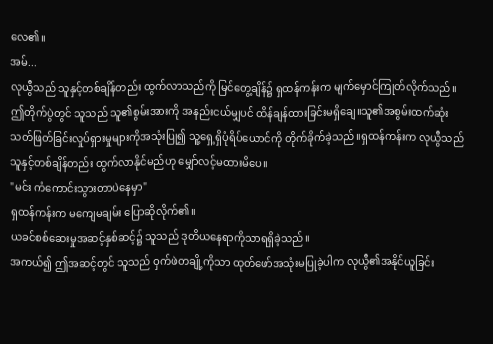လေ၏။
အမ်...
လုယွီသည် သူနှင့်တစ်ချိန်တည်း ထွက်လာသည်ကို မြင်တွေ့ချိန်၌ ရှထန်ကန်းက မျက်မှောင်ကြုတ်လိုက်သည်။
ဤတိုက်ပွဲတွင် သူသည် သူ၏စွမ်းအားကို အနည်းငယ်မျှပင် ထိန်ချန်ထားခြင်းမရှိချေ။သူ၏အစွမ်းထက်ဆုံး သတ်ဖြတ်ခြင်းလှုပ်ရှားမှုများကိုအသုံးပြု၍ သူ့ရှေ့ရှိပုံရိပ်ယောင်ကို တိုက်ခိုက်ခဲ့သည်။ရှထန်ကန်းက လုယွီသည် သူနှင့်တစ်ချိန်တည်း ထွက်လာနိုင်မည်ဟု မျှော်လင့်မထားမိပေ။
"မင်း ကံကောင်းသွားတာပဲနေမှာ"
ရှထန်ကန်းက မကျေမချမ်း ပြောဆိုလိုက်၏။
ယခင်စစ်ဆေးမှုအဆင့်နှစ်ဆင့်၌ သူသည် ဒုတိယနေရာကိုသာရရှိခဲ့သည်။
အကယ်၍ ဤအဆင့်တွင် သူသည် ဝှက်ဖဲတချို့ကိုသာ ထုတ်ဖော်အသုံးမပြုခဲ့ပါက လုယွီ၏အနိုင်ယူခြင်း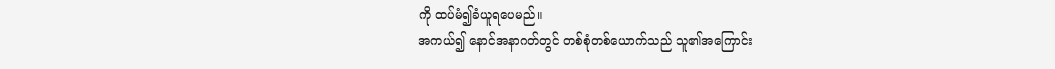ကို ထပ်မံ၍ခံယူရပေမည်။
အကယ်၍ နောင်အနာဂတ်တွင် တစ်စုံတစ်ယောက်သည် သူ၏အကြောင်း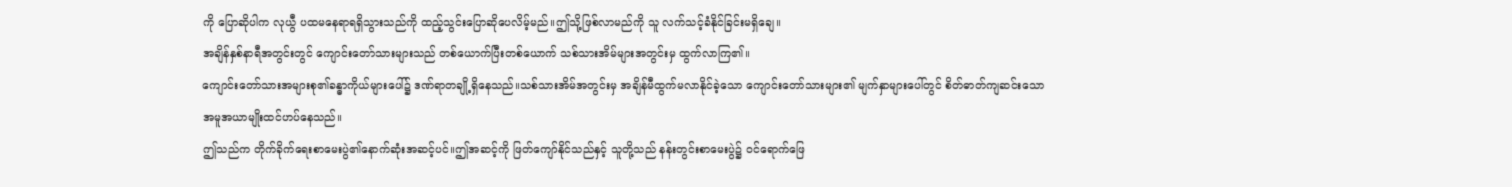ကို ပြောဆိုပါက လုယွီ ပထမနေရာရရှိသွားသည်ကို ထည့်သွင်းပြောဆိုပေလိမ့်မည်။ဤသို့ဖြစ်လာမည်ကို သူ လက်သင့်ခံနိုင်ခြင်းမရှိချေ။
အချိန်နှစ်နာရီအတွင်းတွင် ကျောင်းတော်သားများသည် တစ်ယောက်ပြီးတစ်ယောက် သစ်သားအိမ်များအတွင်းမှ ထွက်လာကြ၏။
ကျောင်းတော်သားအများစု၏ခန္ဓာကိုယ်များပေါ်၌ ဒဏ်ရာတချို့ရှိနေသည်။သစ်သားအိမ်အတွင်းမှ အချိန်မီထွက်မလာနိုင်ခဲ့သော ကျောင်းတော်သားများ၏ မျက်နှာများပေါ်တွင် စိတ်ဓာတ်ကျဆင်းသော အမူအယာမျိုးထင်ဟပ်နေသည်။
ဤသည်က တိုက်ခိုက်ရေးစာမေးပွဲ၏နောက်ဆုံးအဆင့်ပင်။ဤအဆင့်ကို ဖြတ်ကျော်နိုင်သည်နှင့် သူတို့သည် နန်းတွင်းစာမေးပွဲ၌ ဝင်ရောက်ဖြေ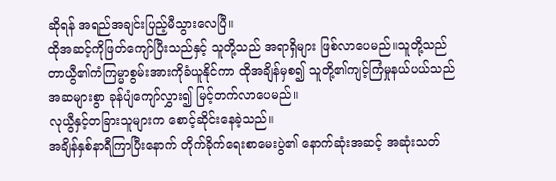ဆိုရန် အရည်အချင်းပြည့်မီသွားလေပြီ။
ထိုအဆင့်ကိုဖြတ်ကျော်ပြီးသည်နှင့် သူတို့သည် အရာရှိများ ဖြစ်လာပေမည်။သူတို့သည် တာယွီ၏ကံကြမ္မာစွမ်းအားကိုခံယူနိုင်ကာ ထိုအချိန်မှစ၍ သူတို့၏ကျင့်ကြံမှုနယ်ပယ်သည် အဆများစွာ ခုန်ပျံကျော်လွှား၍ မြင့်တက်လာပေမည်။
လုယွီနှင့်တခြားသူများက စောင့်ဆိုင်းနေခဲ့သည်။
အချိန်နှစ်နာရီကြာပြီးနောက် တိုက်ခိုက်ရေးစာမေးပွဲ၏ နောက်ဆုံးအဆင့် အဆုံးသတ်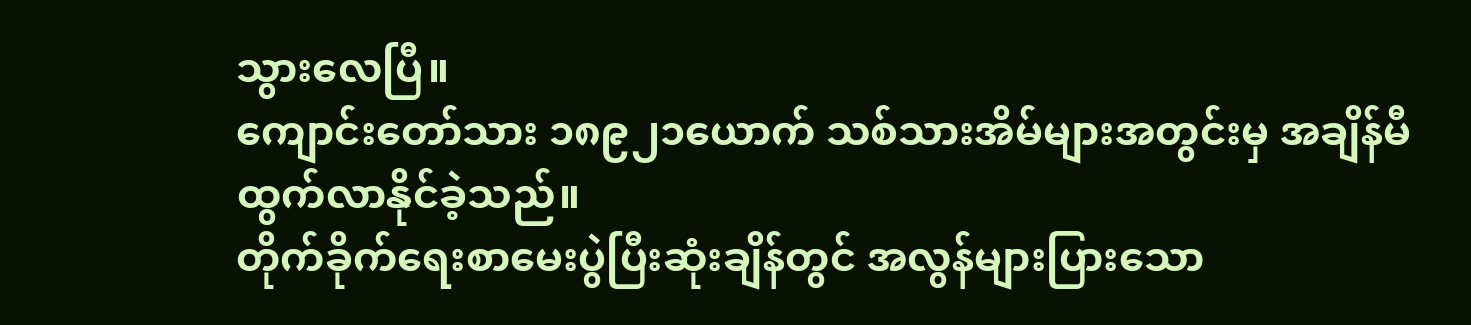သွားလေပြီ။
ကျောင်းတော်သား ၁၈၉၂၁ယောက် သစ်သားအိမ်များအတွင်းမှ အချိန်မီထွက်လာနိုင်ခဲ့သည်။
တိုက်ခိုက်ရေးစာမေးပွဲပြီးဆုံးချိန်တွင် အလွန်များပြားသော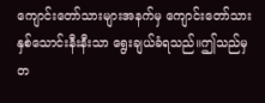ကျောင်းတော်သားများအနက်မှ ကျောင်းတော်သားနှစ်သောင်းနီးနီးသာ ရွေးချယ်ခံရသည်။ဤသည်မှတ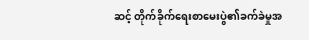ဆင့် တိုက်ခိုက်ရေးစာမေးပွဲ၏ခက်ခဲမှုအ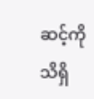ဆင့်ကို သိရှိ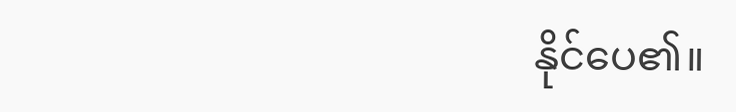နိုင်ပေ၏။